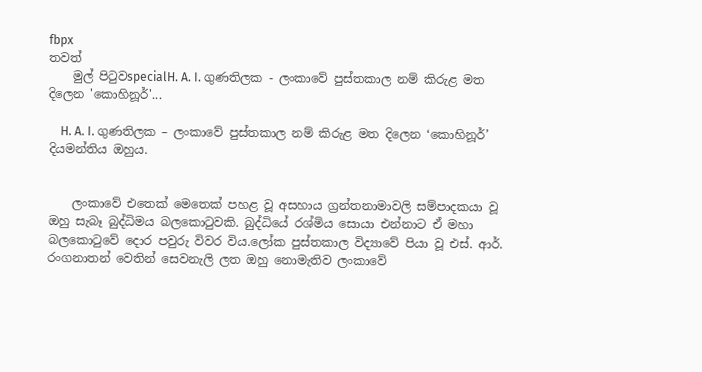fbpx
තවත්
    මුල් පිටුවspecialH. A. I. ගුණතිලක - ලංකාවේ පුස්තකාල නම් කිරුළ මත දිලෙන 'කොහිනූර්'...

    H. A. I. ගුණතිලක – ලංකාවේ පුස්තකාල නම් කිරුළ මත දිලෙන ‘කොහිනූර්’ දියමන්තිය ඔහුය.


    ලංකාවේ එතෙක් මෙතෙක් පහළ වූ අසහාය ග්‍රන්තනාමාවලි සම්පාදකයා වූ ඔහු සැබෑ බුද්ධිමය බලකොටුවකි. බුද්ධියේ රශ්මිය සොයා එන්නාට ඒ මහා බලකොටුවේ දොර පවුරු විවර විය.ලෝක පුස්තකාල විද්‍යාවේ පියා වූ එස්. ආර්. රංගනාතන් වෙතින් සෙවනැලි ලත ඔහු නොමැතිව ලංකාවේ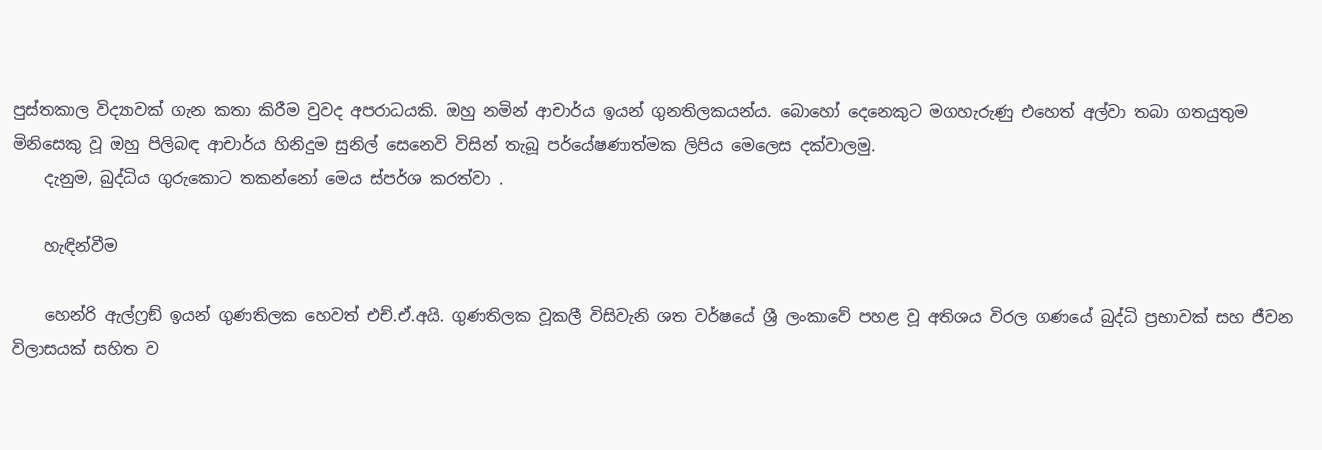පුස්තකාල විද්‍යාවක් ගැන කතා කිරීම වුවද අපරාධයකි. ඔහු නමින් ආචාර්ය ඉයන් ගුනතිලකයන්ය. බොහෝ දෙනෙකුට මගහැරුණු එහෙත් අල්වා තබා ගතයුතුම මිනිසෙකු වූ ඔහු පිලිබඳ ආචාර්ය හිනිදුම සුනිල් සෙනෙවි විසින් තැබූ පර්යේෂණාත්මක ලිපිය මෙලෙස දක්වාලමු.
    දැනුම, බුද්ධිය ගුරුකොට තකන්නෝ මෙය ස්පර්ශ කරත්වා .

    හැඳින්වීම

    හෙන්රි ඇල්ෆ්‍රඞ් ඉයන් ගුණතිලක හෙවත් එච්.ඒ.අයි. ගුණතිලක වූකලී විසිවැනි ශත වර්ෂයේ ශ්‍රී ලංකාවේ පහළ වූ අතිශය විරල ගණයේ බුද්ධි ප්‍රභාවක් සහ ජීවන විලාසයක් සහිත ව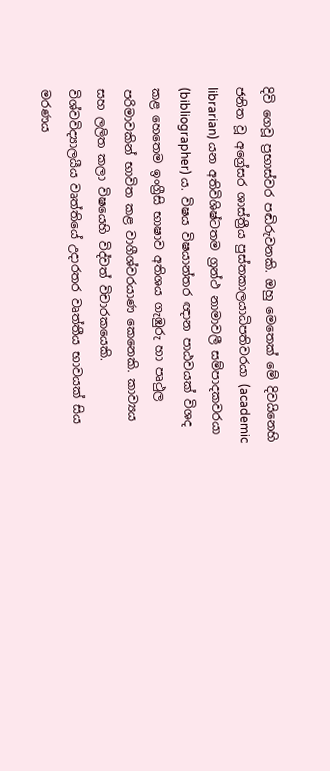දිවි ගෙවූ ප්‍රභාස්වර පඬිරුවනකි. ඔහු මෙතෙක් මේ දිවයිනෙහි ජනිත වූ අග්‍රේසර ශාස්ත්‍රීය පුස්තකාලයාධිපතිවරයා (academic librarian) යන අතිවිශිෂ්ටතම ග්‍රන්ථ නාමාවලී සම්පාදකවරයා (bibliographer) ය. විෂය විෂයාන්තර ඥාන පාඨවයක් විශද කළ හෙතෙම ඉංග්‍රීසි භාෂාව අතිශය ගැඹුරු හා පෘථුල පරිමාවකින් භාවිත කළ වාගීශ්වරයාණ කෙනෙකි. කාව්‍යය සහ ලලිත කලා විෂයෙහි විද්වත් විචාරකයෙකි. විශ්වවිද්‍යාලයීය වෘත්තියේ උදාරතර වෘත්තීය භාවයක් සිය මරණය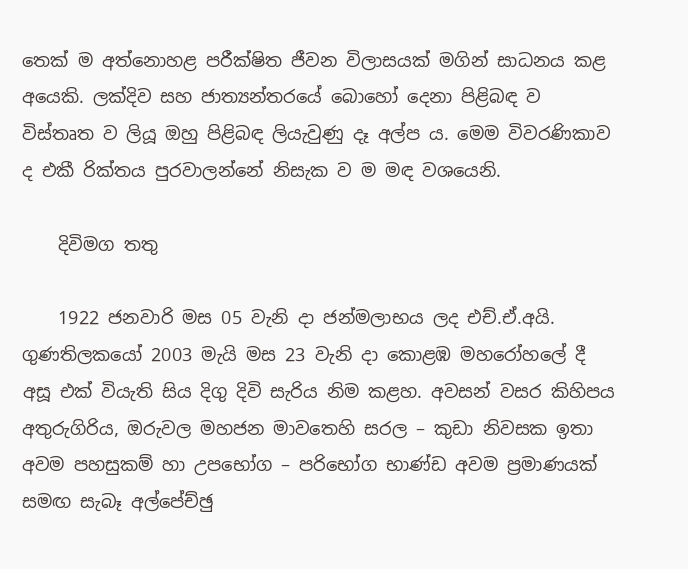තෙක් ම අත්නොහළ පරීක්ෂිත ජීවන විලාසයක් මගින් සාධනය කළ අයෙකි. ලක්දිව සහ ජාත්‍යන්තරයේ බොහෝ දෙනා පිළිබඳ ව විස්තෘත ව ලියූ ඔහු පිළිබඳ ලියැවුණු දෑ අල්ප ය. මෙම විවරණිකාව ද එකී රික්තය පුරවාලන්නේ නිසැක ව ම මඳ වශයෙනි.

    දිවිමග තතු

    1922 ජනවාරි මස 05 වැනි දා ජන්මලාභය ලද එච්.ඒ.අයි. ගුණතිලකයෝ 2003 මැයි මස 23 වැනි දා කොළඹ මහරෝහලේ දී අසූ එක් වියැති සිය දිගු දිවි සැරිය නිම කළහ. අවසන් වසර කිහිපය අතුරුගිරිය, ඔරුවල මහජන මාවතෙහි සරල – කුඩා නිවසක ඉතා අවම පහසුකම් හා උපභෝග – පරිභෝග භාණ්ඩ අවම ප්‍රමාණයක් සමඟ සැබෑ අල්පේච්ඡු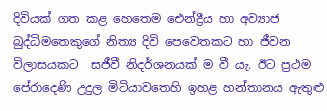දිවියක් ගත කළ හෙතෙම ඓන්ද්‍රීය හා අව්‍යාජ බුද්ධිමතෙකුගේ නිත්‍ය දිවි පෙවෙතකට හා ජීවන විලාසයකට  සජීවී නිදර්ශනයක් ම වී යැ. ඊට ප්‍රථම පේරාදෙණි උදුල මිටියාවතෙහි ඉහළ හන්තානය ඇතුළු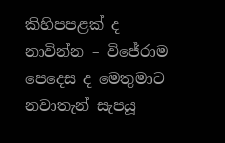කිහිපපළක් ද නාවින්න – විජේරාම පෙදෙස ද මෙතුමාට නවාතැන් සැපයූ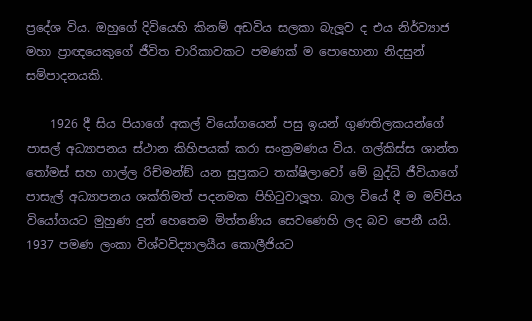ප්‍රදේශ විය. ඔහුගේ දිවියෙහි කිනම් අඩවිය සලකා බැලූව ද එය නිර්ව්‍යාජ මහා ප්‍රාඥයෙකුගේ ජීවිත චාරිකාවකට පමණක් ම පොහොනා නිදසුන් සම්පාදනයකි.

    1926 දී සිය පියාගේ අකල් වියෝගයෙන් පසු ඉයන් ගුණතිලකයන්ගේ පාසල් අධ්‍යාපනය ස්ථාන කිහිපයක් කරා සංක්‍රමණය විය. ගල්කිස්ස ශාන්ත තෝමස් සහ ගාල්ල රිච්මන්ඞ් යන සුප්‍රකට තක්ෂිලාවෝ මේ බුද්ධි ජීවියාගේ පාසැල් අධ්‍යාපනය ශක්තිමත් පදනමක පිහිටුවාලූහ. බාල වියේ දී ම මව්පිය වියෝගයට මුහුණ දුන් හෙතෙම මිත්තණිය සෙවණෙහි ලද බව පෙනී යයි. 1937 පමණ ලංකා විශ්වවිද්‍යාලයීය කොලීජියට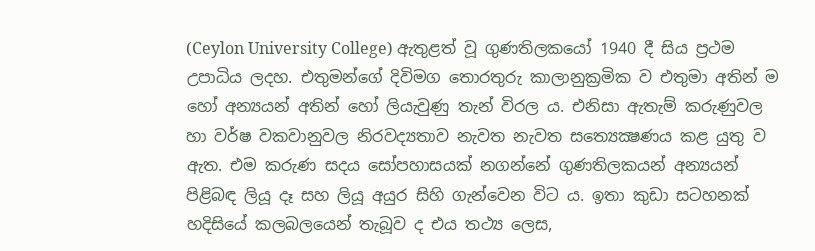(Ceylon University College) ඇතුළත් වූ ගුණතිලකයෝ 1940 දී සිය ප්‍රථම උපාධිය ලදහ. එතුමන්ගේ දිවිමග තොරතුරු කාලානුක්‍රමික ව එතුමා අතින් ම හෝ අන්‍යයන් අතින් හෝ ලියැවුණු තැන් විරල ය. එනිසා ඇතැම් කරුණුවල හා වර්ෂ වකවානුවල නිරවද්‍යතාව නැවත නැවත සත්‍යෙක්‍ෂණය කළ යුතු ව ඇත. එම කරුණ සදය සෝපහාසයක් නගන්නේ ගුණතිලකයන් අන්‍යයන් පිළිබඳ ලියූ දෑ සහ ලියූ අයුර සිහි ගැන්වෙන විට ය. ඉතා කුඩා සටහනක් හදිසියේ කලබලයෙන් තැබූව ද එය තථ්‍ය ලෙස,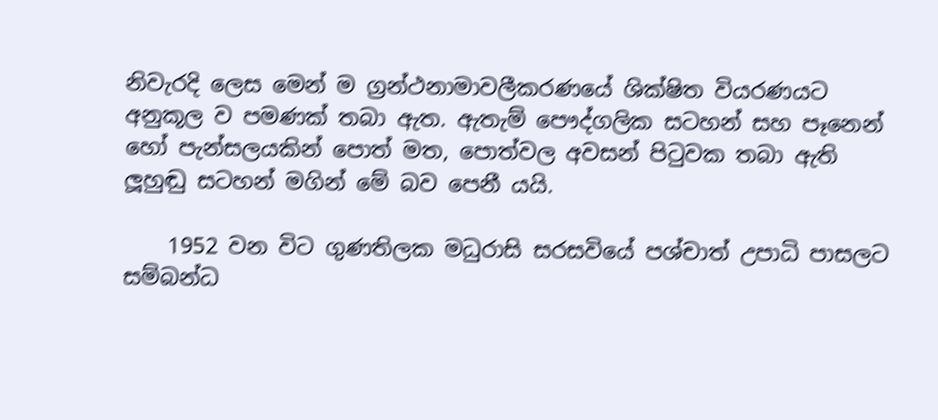නිවැරදි ලෙස මෙන් ම ග්‍රන්ථනාමාවලීකරණයේ ශික්ෂිත වියරණයට අනුකූල ව පමණක් තබා ඇත. ඇතැම් පෞද්ගලික සටහන් සහ පෑනෙන් හෝ පැන්සලයකින් පොත් මත, පොත්වල අවසන් පිටුවක තබා ඇති ලූහුඬු සටහන් මගින් මේ බව පෙනී යයි.

    1952 වන විට ගුණතිලක මධුරාසි සරසවියේ පශ්චාත් උපාධි පාසලට සම්බන්ධ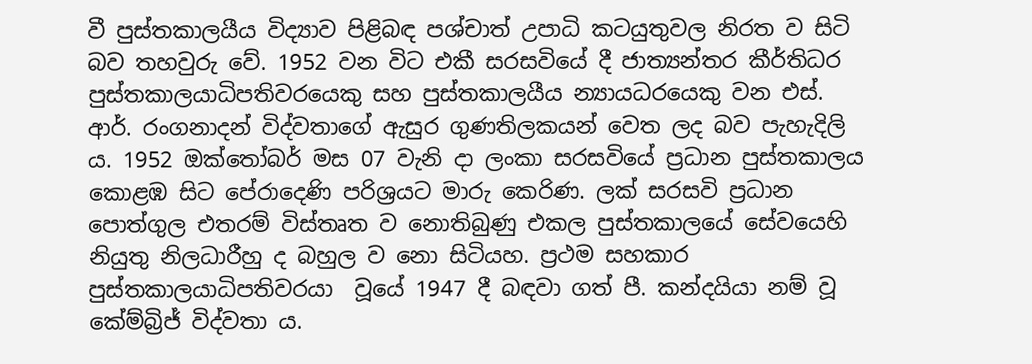වී පුස්තකාලයීය විද්‍යාව පිළිබඳ පශ්චාත් උපාධි කටයුතුවල නිරත ව සිටි බව තහවුරු වේ. 1952 වන විට එකී සරසවියේ දී ජාත්‍යන්තර කීර්තිධර පුස්තකාලයාධිපතිවරයෙකු සහ පුස්තකාලයීය න්‍යායධරයෙකු වන එස්. ආර්. රංගනාදන් විද්වතාගේ ඇසුර ගුණතිලකයන් වෙත ලද බව පැහැදිලි ය. 1952 ඔක්තෝබර් මස 07 වැනි දා ලංකා සරසවියේ ප්‍රධාන පුස්තකාලය කොළඹ සිට පේරාදෙණි පරිශ්‍රයට මාරු කෙරිණ. ලක් සරසවි ප්‍රධාන පොත්ගුල එතරම් විස්තෘත ව නොතිබුණු එකල පුස්තකාලයේ සේවයෙහි  නියුතු නිලධාරීහු ද බහුල ව නො සිටියහ. ප්‍රථම සහකාර  පුස්තකාලයාධිපතිවරයා  වූයේ 1947 දී බඳවා ගත් පී. කන්දයියා නම් වූ කේම්බ්‍රිජ් විද්වතා ය.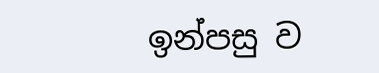ඉන්පසු ව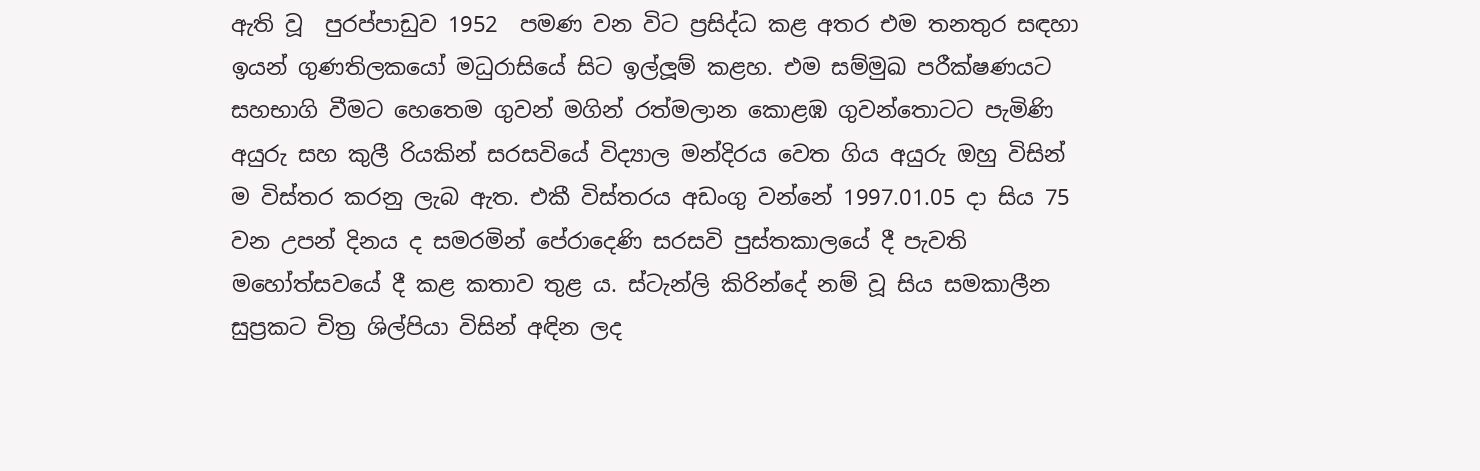ඇති වූ  පුරප්පාඩුව 1952  පමණ වන විට ප්‍රසිද්ධ කළ අතර එම තනතුර සඳහා ඉයන් ගුණතිලකයෝ මධුරාසියේ සිට ඉල්ලූම් කළහ. එම සම්මුඛ පරීක්ෂණයට සහභාගි වීමට හෙතෙම ගුවන් මගින් රත්මලාන කොළඹ ගුවන්තොටට පැමිණි අයුරු සහ කුලී රියකින් සරසවියේ විද්‍යාල මන්දිරය වෙත ගිය අයුරු ඔහු විසින් ම විස්තර කරනු ලැබ ඇත. එකී විස්තරය අඩංගු වන්නේ 1997.01.05 දා සිය 75 වන උපන් දිනය ද සමරමින් පේරාදෙණි සරසවි පුස්තකාලයේ දී පැවති මහෝත්සවයේ දී කළ කතාව තුළ ය. ස්ටැන්ලි කිරින්දේ නම් වූ සිය සමකාලීන සුප්‍රකට චිත්‍ර ශිල්පියා විසින් අඳින ලද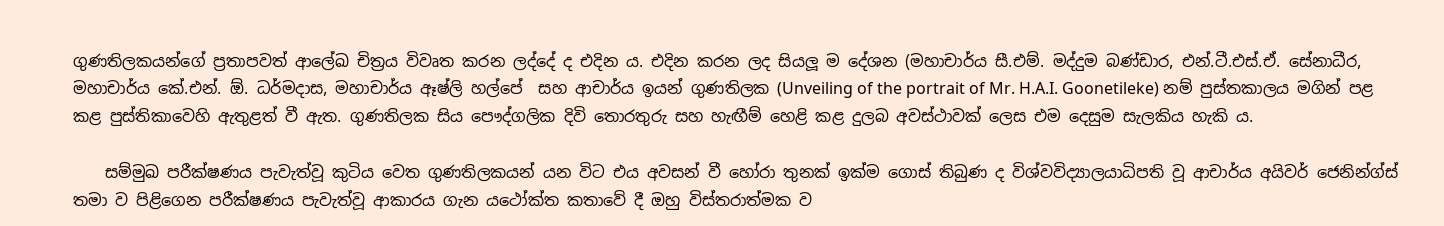ගුණතිලකයන්ගේ ප්‍රතාපවත් ආලේඛ චිත්‍රය විවෘත කරන ලද්දේ ද එදින ය. එදින කරන ලද සියලූ ම දේශන (මහාචාර්ය සී.එම්. මද්දුම බණ්ඩාර, එන්.ටී.එස්.ඒ. සේනාධීර, මහාචාර්ය කේ.එන්. ඕ. ධර්මදාස, මහාචාර්ය ඈෂ්ලි හල්පේ  සහ ආචාර්ය ඉයන් ගුණතිලක (Unveiling of the portrait of Mr. H.A.I. Goonetileke) නම් පුස්තකාලය මගින් පළ කළ පුස්තිකාවෙහි ඇතුළත් වී ඇත. ගුණතිලක සිය පෞද්ගලික දිවි තොරතුරු සහ හැඟීම් හෙළි කළ දුලබ අවස්ථාවක් ලෙස එම දෙසුම සැලකිය හැකි ය.

    සම්මුඛ පරීක්ෂණය පැවැත්වූ කුටිය වෙත ගුණතිලකයන් යන විට එය අවසන් වී හෝරා තුනක් ඉක්ම ගොස් තිබුණ ද විශ්වවිද්‍යාලයාධිපති වූ ආචාර්ය අයිවර් ජෙනින්ග්ස් තමා ව පිළිගෙන පරීක්ෂණය පැවැත්වූ ආකාරය ගැන යථෝක්ත කතාවේ දී ඔහු විස්තරාත්මක ව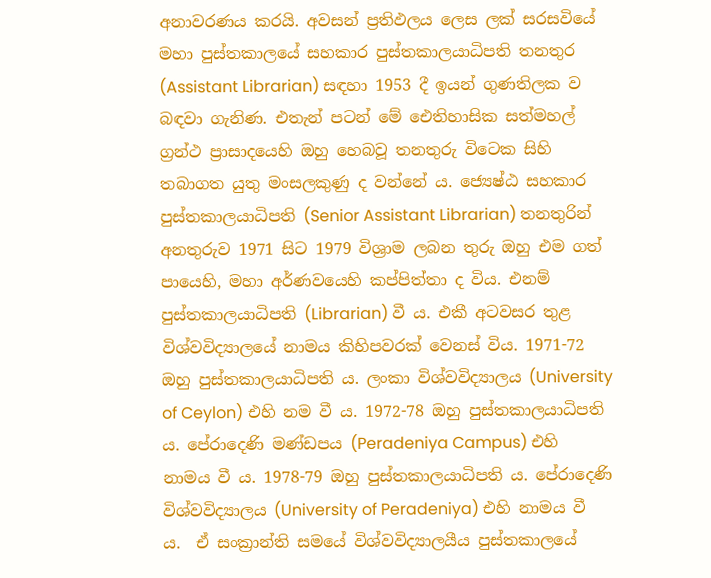අනාවරණය කරයි. අවසන් ප්‍රතිඵලය ලෙස ලක් සරසවියේ මහා පුස්තකාලයේ සහකාර පුස්තකාලයාධිපති තනතුර (Assistant Librarian) සඳහා 1953 දී ඉයන් ගුණතිලක ව බඳවා ගැනිණ. එතැන් පටන් මේ ඓතිහාසික සත්මහල් ග්‍රන්ථ ප්‍රාසාදයෙහි ඔහු හෙබවූ තනතුරු විටෙක සිහි තබාගත යුතු මංසලකුණු ද වන්නේ ය. ජ්‍යෙෂ්ඨ සහකාර පුස්තකාලයාධිපති (Senior Assistant Librarian) තනතුරින් අනතුරුව 1971 සිට 1979 විශ්‍රාම ලබන තුරු ඔහු එම ගත් පායෙහි, මහා අර්ණවයෙහි කප්පිත්තා ද විය. එනම් පුස්තකාලයාධිපති (Librarian) වී ය. එකී අටවසර තුළ විශ්වවිද්‍යාලයේ නාමය කිහිපවරක් වෙනස් විය. 1971-72 ඔහු පුස්තකාලයාධිපති ය. ලංකා විශ්වවිද්‍යාලය (University of Ceylon) එහි නම වී ය. 1972-78 ඔහු පුස්තකාලයාධිපති ය. පේරාදෙණි මණ්ඩපය (Peradeniya Campus) එහි නාමය වී ය. 1978-79 ඔහු පුස්තකාලයාධිපති ය. පේරාදෙණි විශ්වවිද්‍යාලය (University of Peradeniya) එහි නාමය වී ය.  ඒ සංක්‍රාන්ති සමයේ විශ්වවිද්‍යාලයීය පුස්තකාලයේ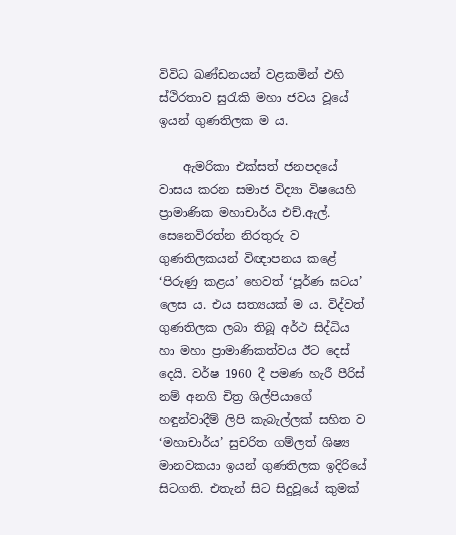විවිධ ඛණ්ඩනයන් වළකමින් එහි ස්ථිරතාව සුරැකි මහා ජවය වූයේ ඉයන් ගුණතිලක ම ය.

    ඇමරිකා එක්සත් ජනපදයේ වාසය කරන සමාජ විද්‍යා විෂයෙහි ප්‍රාමාණික මහාචාර්ය එච්.ඇල්. සෙනෙවිරත්න නිරතුරු ව ගුණතිලකයන් විඥාපනය කළේ ‘පිරුණු කළය’ හෙවත් ‘පූර්ණ ඝටය’ ලෙස ය. එය සත්‍යයක් ම ය. විද්වත් ගුණතිලක ලබා තිබූ අර්ථ සිද්ධිය හා මහා ප්‍රාමාණිකත්වය ඊට දෙස් දෙයි. වර්ෂ 1960 දී පමණ හැරී පීරිස් නම් අනගි චිත්‍ර ශිල්පියාගේ හඳුන්වාදීම් ලිපි කැබැල්ලක් සහිත ව ‘මහාචාර්ය’ සුචරිත ගම්ලත් ශිෂ්‍ය මානවකයා ඉයන් ගුණතිලක ඉදිරියේ සිටගති. එතැන් සිට සිදුවූයේ කුමක්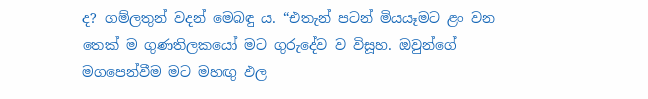ද? ගම්ලතුන් වදන් මෙබඳු ය. “එතැන් පටන් මියයෑමට ළං වන තෙක් ම ගුණතිලකයෝ මට ගුරුදේව ව විසූහ. ඔවුන්ගේ මගපෙන්වීම මට මහඟු ඵල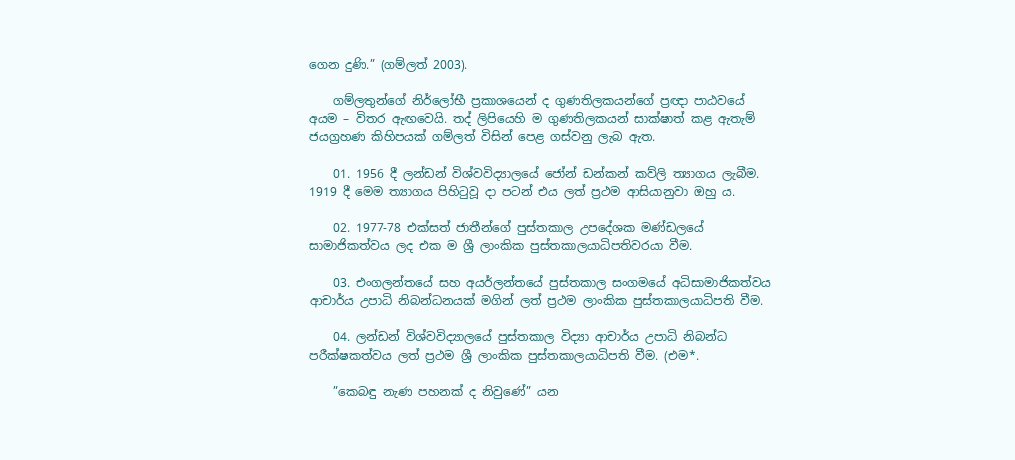ගෙන දුණි.” (ගම්ලත් 2003).

    ගම්ලතුන්ගේ නිර්ලෝභී ප්‍රකාශයෙන් ද ගුණතිලකයන්ගේ ප්‍රඥා පාඨවයේ අයම – විතර ඇඟවෙයි. තද් ලිපියෙහි ම ගුණතිලකයන් සාක්ෂාත් කළ ඇතැම් ජයග්‍රහණ කිහිපයක් ගම්ලත් විසින් පෙළ ගස්වනු ලැබ ඇත.

    01. 1956 දී ලන්ඩන් විශ්වවිද්‍යාලයේ ජෝන් ඩන්කන් කව්ලි ත්‍යාගය ලැබීම. 1919 දී මෙම ත්‍යාගය පිහිටුවූ දා පටන් එය ලත් ප්‍රථම ආසියානුවා ඔහු ය.

    02. 1977-78 එක්සත් ජාතීන්ගේ පුස්තකාල උපදේශක මණ්ඩලයේ සාමාජිකත්වය ලද එක ම ශ්‍රී ලාංකික පුස්තකාලයාධිපතිවරයා වීම.

    03. එංගලන්තයේ සහ අයර්ලන්තයේ පුස්තකාල සංගමයේ අධිසාමාජිකත්වය ආචාර්ය උපාධි නිබන්ධනයක් මගින් ලත් ප්‍රථම ලාංකික පුස්තකාලයාධිපති වීම.

    04. ලන්ඩන් විශ්වවිද්‍යාලයේ පුස්තකාල විද්‍යා ආචාර්ය උපාධි නිබන්ධ පරීක්ෂකත්වය ලත් ප්‍රථම ශ්‍රී ලාංකික පුස්තකාලයාධිපති වීම. (එම*.

    ”කෙබඳු නැණ පහනක් ද නිවුණේ” යන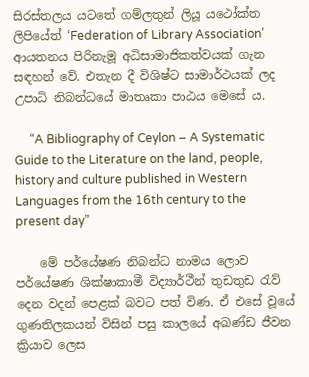සිරස්තලය යටතේ ගම්ලතුන් ලියූ යථෝක්ත ලිපියේත් ‘Federation of Library Association’ ආයතනය පිරිනැමූ අධිසාමාජිකත්වයක් ගැන සඳහන් වේ. එතැන දී විශිෂ්ට සාමාර්ථයක් ලද උපාධි නිබන්ධයේ මාතෘකා පාඨය මෙසේ ය.

     “A Bibliography of Ceylon – A Systematic Guide to the Literature on the land, people, history and culture published in Western Languages from the 16th century to the present day”

    මේ පර්යේෂණ නිබන්ධ නාමය ලොව පර්යේෂණ ශික්ෂාකාමී විද්‍යාර්ථීන් තුඩතුඩ රැව් දෙන වදන් පෙළක් බවට පත් විණ. ඒ එසේ වූයේ ගුණතිලකයන් විසින් පසු කාලයේ අඛණ්ඩ ජීවන ක්‍රියාව ලෙස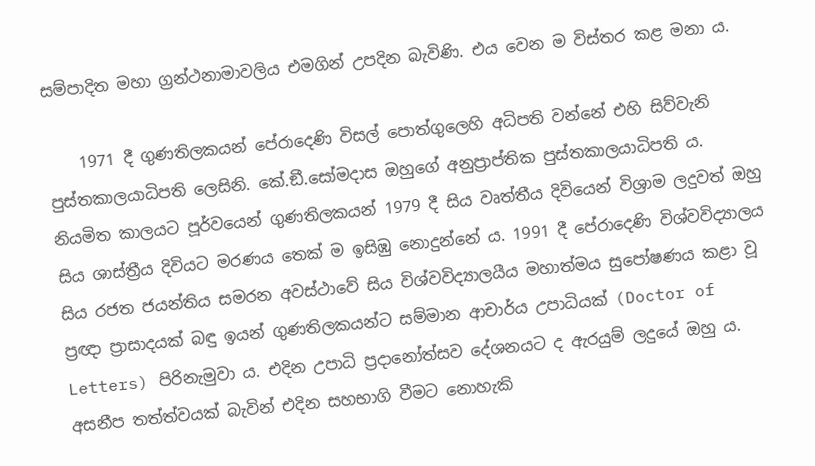සම්පාදිත මහා ග්‍රන්ථනාමාවලිය එමගින් උපදින බැවිණි. එය වෙන ම විස්තර කළ මනා ය.

    1971 දී ගුණතිලකයන් පේරාදෙණි විසල් පොත්ගුලෙහි අධිපති වන්නේ එහි සිව්වැනි පුස්තකාලයාධිපති ලෙසිනි. කේ.ඞී.සෝමදාස ඔහුගේ අනුප්‍රාප්තික පුස්තකාලයාධිපති ය. නියමිත කාලයට පූර්වයෙන් ගුණතිලකයන් 1979 දී සිය වෘත්තීය දිවියෙන් විශ්‍රාම ලදුවත් ඔහු සිය ශාස්ත්‍රීය දිවියට මරණය තෙක් ම ඉසිඹු නොදුන්නේ ය. 1991 දී පේරාදෙණි විශ්වවිද්‍යාලය සිය රජත ජයන්තිය සමරන අවස්ථාවේ සිය විශ්වවිද්‍යාලයීය මහාත්මය සුපෝෂණය කළා වූ ප්‍රඥා ප්‍රාසාදයක් බඳු ඉයන් ගුණතිලකයන්ට සම්මාන ආචාර්ය උපාධියක් (Doctor of Letters) පිරිනැමුවා ය. එදින උපාධි ප්‍රදානෝත්සව දේශනයට ද ඇරයුම් ලදුයේ ඔහු ය. අසනීප තත්ත්වයක් බැවින් එදින සහභාගි වීමට නොහැකි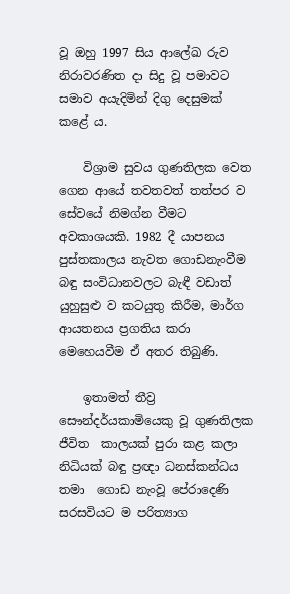වූ ඔහු 1997 සිය ආලේඛ රුව නිරාවරණිත දා සිදු වූ පමාවට සමාව අයැදිමින් දිගු දෙසුමක් කළේ ය.

    විශ්‍රාම සුවය ගුණතිලක වෙත ගෙන ආයේ තවතවත් තත්පර ව සේවයේ නිමග්න වීමට අවකාශයකි. 1982 දී යාපනය පුස්තකාලය නැවත ගොඩනැංවීම බඳු සංවිධානවලට බැඳී වඩාත් යුහුසුළු ව කටයුතු කිරීම, මාර්ග ආයතනය ප්‍රගතිය කරා මෙහෙයවීම ඒ අතර තිබුණි.

    ඉතාමත් තීව්‍ර සෞන්දර්යකාමියෙකු වූ ගුණතිලක ජීවිත  කාලයක් පුරා කළ කලා නිධියක් බඳු ප්‍රඥා ධනස්කන්ධය තමා  ගොඩ නැංවූ පේරාදෙණි සරසවියට ම පරිත්‍යාග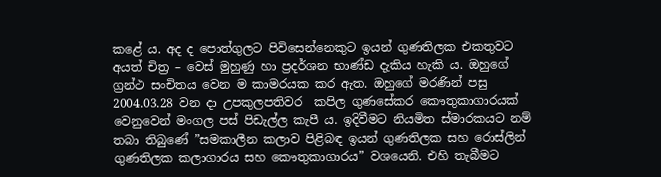කළේ ය. අද ද පොත්ගුලට පිවිසෙන්නෙකුට ඉයන් ගුණතිලක එකතුවට අයත් චිත්‍ර – වෙස් මුහුණු හා ප්‍රදර්ශන භාණ්ඩ දැකිය හැකි ය. ඔහුගේ ග්‍රන්ථ සංචිතය වෙන ම කාමරයක කර ඇත. ඔහුගේ මරණින් පසු 2004.03.28 වන දා උපකුලපතිවර  කපිල ගුණසේකර කෞතුකාගාරයක් වෙනුවෙන් මංගල පස් පිඩැල්ල කැපී ය. ඉදිවීමට නියමිත ස්මාරකයට නම් තබා තිබුණේ ”සමකාලීන කලාව පිළිබඳ ඉයන් ගුණතිලක සහ රොස්ලින් ගුණතිලක කලාගාරය සහ කෞතුකාගාරය” වශයෙනි. එහි තැබීමට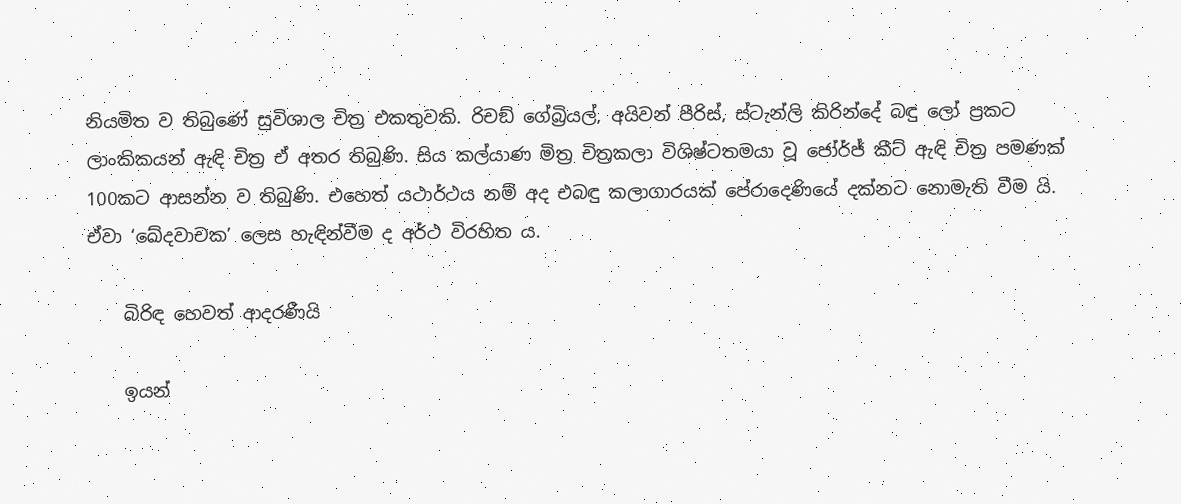නියමිත ව තිබුණේ සුවිශාල චිත්‍ර එකතුවකි. රිචඞ් ගේබ්‍රියල්, අයිවන් පීරිස්, ස්ටැන්ලි කිරින්දේ බඳු ලෝ ප්‍රකට ලාංකිකයන් ඇඳි චිත්‍ර ඒ අතර තිබුණි. සිය කල්යාණ මිත්‍ර චිත්‍රකලා විශිෂ්ටතමයා වූ ජෝර්ජ් කීට් ඇඳි චිත්‍ර පමණක් 100කට ආසන්න ව තිබුණි. එහෙත් යථාර්ථය නම් අද එබඳු කලාගාරයක් පේරාදෙණියේ දක්නට නොමැති වීම යි. ඒවා ‘ඛේදවාචක’ ලෙස හැඳින්වීම ද අර්ථ විරහිත ය.

    බිරිඳ හෙවත් ආදරණීයි

    ඉයන්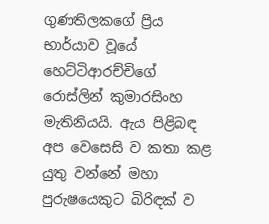ගුණතිලකගේ ප්‍රිය භාර්යාව වූයේ හෙට්ටිආරච්චිගේ රොස්ලින් කුමාරසිංහ මැතිනියයි. ඇය පිළිබඳ අප වෙසෙසි ව කතා කළ යුතු වන්නේ මහා පුරුෂයෙකුට බිරිඳක් ව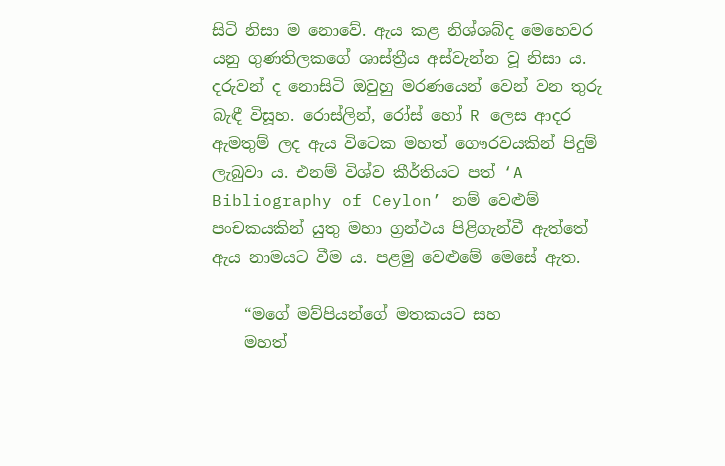සිටි නිසා ම නොවේ. ඇය කළ නිශ්ශබ්ද මෙහෙවර යනු ගුණතිලකගේ ශාස්ත්‍රීය අස්වැන්න වූ නිසා ය. දරුවන් ද නොසිටි ඔවුහු මරණයෙන් වෙන් වන තුරු බැඳී විසූහ. රොස්ලින්, රෝස් හෝ R ලෙස ආදර ඇමතුම් ලද ඇය විටෙක මහත් ගෞරවයකින් පිදුම් ලැබුවා ය. එනම් විශ්ව කීර්තියට පත් ‘A Bibliography of Ceylon’ නම් වෙළුම් පංචකයකින් යුතු මහා ග්‍රන්ථය පිළිගැන්වී ඇත්තේ ඇය නාමයට වීම ය. පළමු වෙළුමේ මෙසේ ඇත.

    “මගේ මව්පියන්ගේ මතකයට සහ
    මහත්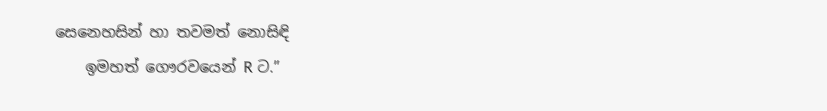සෙනෙහසින් හා තවමත් නොසිඳි
    ඉමහත් ගෞරවයෙන් R ට.”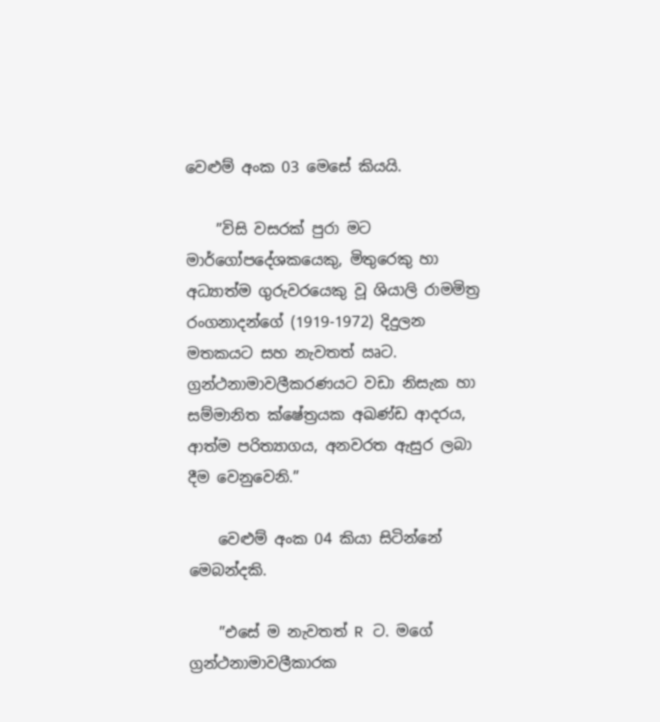වෙළුම් අංක 03 මෙසේ කියයි.

    ”විසි වසරක් පුරා මට මාර්ගෝපදේශකයෙකු, මිතුරෙකු හා අධ්‍යාත්ම ගුරුවරයෙකු වූ ශියාලි රාමමිත්‍ර රංගනාදන්ගේ (1919-1972) දිදුලන මතකයට සහ නැවතත් ඍට. ග්‍රන්ථනාමාවලීකරණයට වඩා නිසැක හා සම්මානිත ක්ෂේත්‍රයක අඛණ්ඩ ආදරය, ආත්ම පරිත්‍යාගය, අනවරත ඇසුර ලබා දීම වෙනුවෙනි.”

    වෙළුම් අංක 04 කියා සිටින්නේ මෙබන්දකි.

    ”එසේ ම නැවතත් R ට. මගේ ග්‍රන්ථනාමාවලීකාරක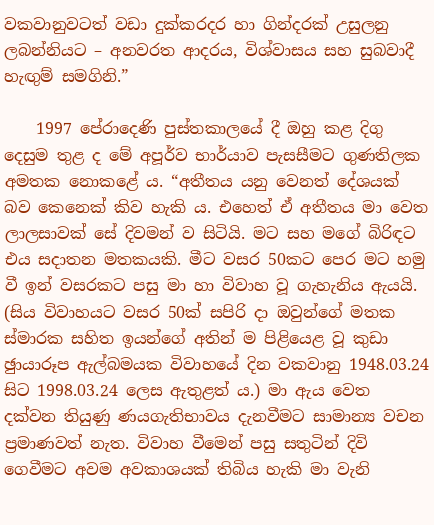වකවානුවටත් වඩා දුක්කරදර හා ගින්දරක් උසුලනු ලබන්නියට – අනවරත ආදරය, විශ්වාසය සහ සුබවාදී හැඟුම් සමගිනි.”

    1997 පේරාදෙණි පුස්තකාලයේ දී ඔහු කළ දිගු දෙසුම තුළ ද මේ අපූර්ව භාර්යාව පැසසීමට ගුණතිලක අමතක නොකළේ ය. “අතීතය යනු වෙනත් දේශයක් බව කෙනෙක් කිව හැකි ය. එහෙත් ඒ අතීතය මා වෙත ලාලසාවක් සේ දිවමන් ව සිටියි. මට සහ මගේ බිරිඳට එය සදාතන මතකයකි. මීට වසර 50කට පෙර මට හමු වී ඉන් වසරකට පසු මා හා විවාහ වූ ගැහැනිය ඇයයි. (සිය විවාහයට වසර 50ක් සපිරි දා ඔවුන්ගේ මතක ස්මාරක සහිත ඉයන්ගේ අතින් ම පිළියෙළ වූ කුඩා ඡුායාරූප ඇල්බමයක විවාහයේ දින වකවානු 1948.03.24 සිට 1998.03.24 ලෙස ඇතුළත් ය.) මා ඇය වෙත දක්වන තියුණු ණයගැතිභාවය දැනවීමට සාමාන්‍ය වචන ප්‍රමාණවත් නැත. විවාහ වීමෙන් පසු සතුටින් දිවි ගෙවීමට අවම අවකාශයක් තිබිය හැකි මා වැනි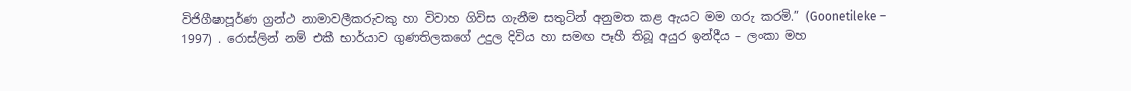විජිගීෂාපූර්ණ ග්‍රන්ථ නාමාවලීකරුවකු හා විවාහ ගිවිස ගැනීම සතුටින් අනුමත කළ ඇයට මම ගරු කරමි.” (Goonetileke – 1997) . රොස්ලින් නම් එකී භාර්යාව ගුණතිලකගේ උදුල දිවිය හා සමඟ පෑහී තිබූ අයුර ඉන්දීය – ලංකා මහ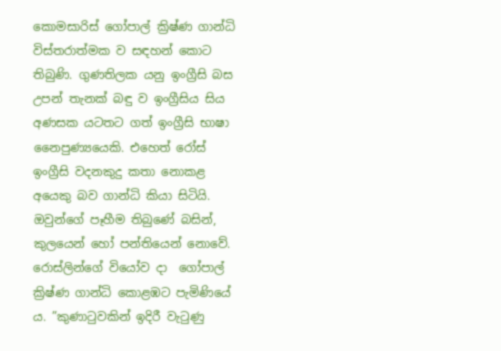කොමසාරිස් ගෝපාල් ක්‍රිෂ්ණ ගාන්ධි විස්තරාත්මක ව සඳහන් කොට තිබුණි. ගුණතිලක යනු ඉංග්‍රීසි බස උපන් තැනක් බඳු ව ඉංග්‍රීසිය සිය අණසක යටතට ගත් ඉංග්‍රීසි භාෂා නෛපුණ්‍යයෙකි. එහෙත් රෝස් ඉංග්‍රීසි වදනකුදු කතා නොකළ අයෙකු බව ගාන්ධි කියා සිටියි. ඔවුන්ගේ පෑහීම තිබුණේ බසින්, කුලයෙන් හෝ පන්තියෙන් නොවේ. රොස්ලින්ගේ වියෝව දා  ගෝපාල්  ක්‍රිෂ්ණ ගාන්ධි කොළඹට පැමිණියේ ය. ”කුණාටුවකින් ඉදිරී වැටුණු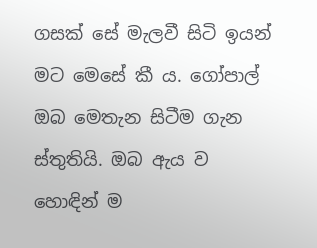ගසක් සේ මැලවී සිටි ඉයන් මට මෙසේ කී ය. ගෝපාල් ඔබ මෙතැන සිටීම ගැන ස්තුතියි. ඔබ ඇය ව හොඳින් ම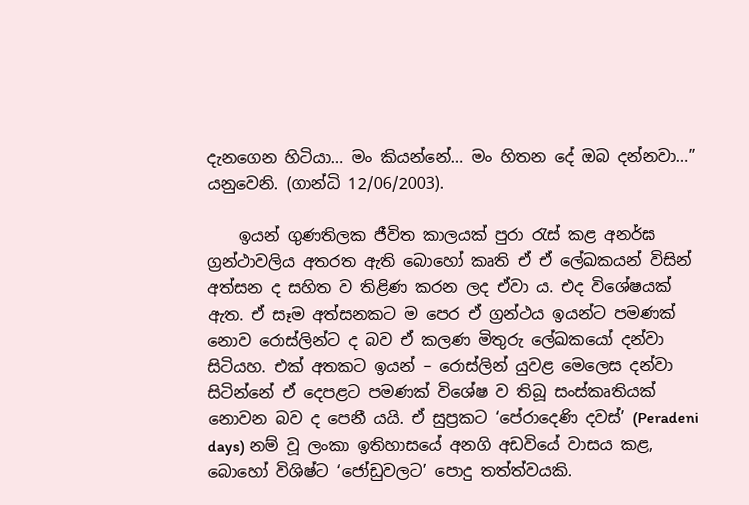දැනගෙන හිටියා… මං කියන්නේ… මං හිතන දේ ඔබ දන්නවා…” යනුවෙනි. (ගාන්ධි 12/06/2003).

    ඉයන් ගුණතිලක ජීවිත කාලයක් පුරා රැස් කළ අනර්ඝ ග්‍රන්ථාවලිය අතරත ඇති බොහෝ කෘති ඒ ඒ ලේඛකයන් විසින් අත්සන ද සහිත ව තිළිණ කරන ලද ඒවා ය. එද විශේෂයක් ඇත. ඒ සෑම අත්සනකට ම පෙර ඒ ග්‍රන්ථය ඉයන්ට පමණක් නොව රොස්ලින්ට ද බව ඒ කලණ මිතුරු ලේඛකයෝ දන්වා සිටියහ. එක් අතකට ඉයන් – රොස්ලින් යුවළ මෙලෙස දන්වා සිටින්නේ ඒ දෙපළට පමණක් විශේෂ ව තිබූ සංස්කෘතියක් නොවන බව ද පෙනී යයි. ඒ සුප්‍රකට ‘පේරාදෙණි දවස්’ (Peradeni days) නම් වූ ලංකා ඉතිහාසයේ අනගි අඩවියේ වාසය කළ, බොහෝ විශිෂ්ට ‘ජෝඩුවලට’ පොදු තත්ත්වයකි.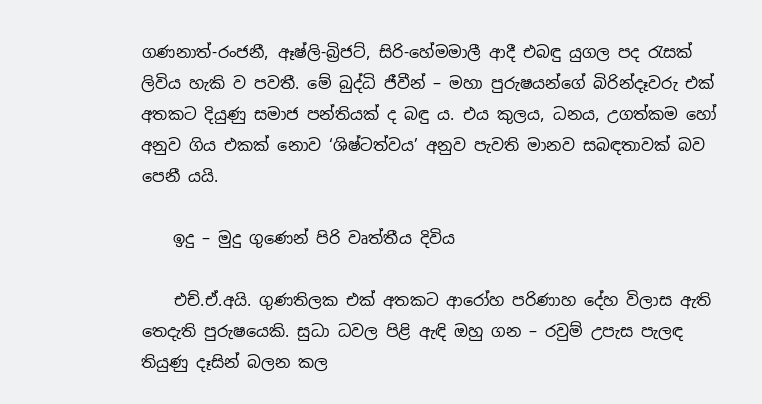ගණනාත්-රංජනී, ඈෂ්ලි-බ්‍රිජට්, සිරි-හේමමාලී ආදී එබඳු යුගල පද රැසක් ලිවිය හැකි ව පවතී. මේ බුද්ධි ජීවීන් – මහා පුරුෂයන්ගේ බිරින්දෑවරු එක් අතකට දියුණු සමාජ පන්තියක් ද බඳු ය. එය කුලය, ධනය, උගත්කම හෝ අනුව ගිය එකක් නොව ‘ශිෂ්ටත්වය’ අනුව පැවති මානව සබඳතාවක් බව පෙනී යයි.

    ඉදු – මුදු ගුණෙන් පිරි වෘත්තීය දිවිය

    එච්.ඒ.අයි. ගුණතිලක එක් අතකට ආරෝහ පරිණාහ දේහ විලාස ඇති තෙදැති පුරුෂයෙකි. සුධා ධවල පිළි ඇඳි ඔහු ගන – රවුම් උපැස පැලඳ තියුණු දෑසින් බලන කල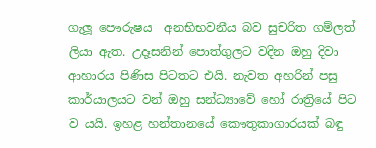ගැලූ පෞරුෂය  අනභිභවනීය බව සුචරිත ගම්ලත් ලියා ඇත. උදෑසනින් පොත්ගුලට වදින ඔහු දිවා ආහාරය පිණිස පිටතට එයි. නැවත අහරින් පසු කාර්යාලයට වන් ඔහු සන්ධ්‍යාවේ හෝ රාත්‍රියේ පිට ව යයි. ඉහළ හන්තානයේ කෞතුකාගාරයක් බඳු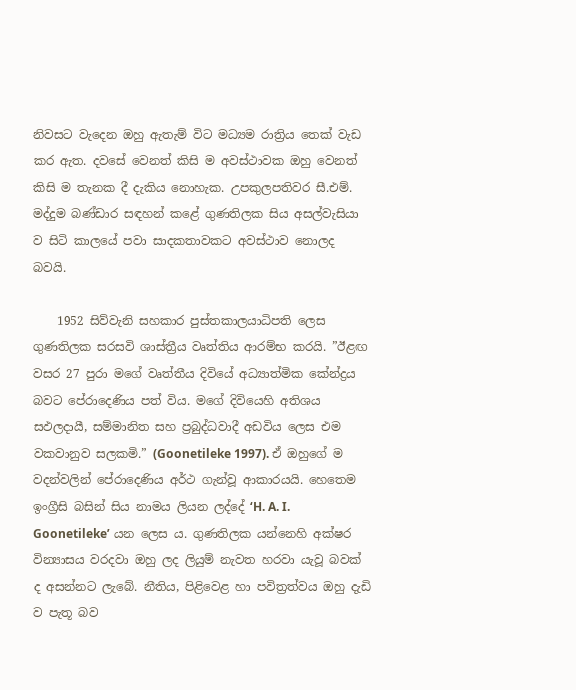නිවසට වැදෙන ඔහු ඇතැම් විට මධ්‍යම රාත්‍රිය තෙක් වැඩ කර ඇත. දවසේ වෙනත් කිසි ම අවස්ථාවක ඔහු වෙනත් කිසි ම තැනක දී දැකිය නොහැක. උපකුලපතිවර සී.එම්. මද්දුම බණ්ඩාර සඳහන් කළේ ගුණතිලක සිය අසල්වැසියා ව සිටි කාලයේ පවා සාදකතාවකට අවස්ථාව නොලද බවයි.

    1952 සිව්වැනි සහකාර පුස්තකාලයාධිපති ලෙස ගුණතිලක සරසවි ශාස්ත්‍රීය වෘත්තිය ආරම්භ කරයි. ”ඊළඟ වසර 27 පුරා මගේ වෘත්තීය දිවියේ අධ්‍යාත්මික කේන්ද්‍රය බවට පේරාදෙණිය පත් විය. මගේ දිවියෙහි අතිශය සඵලදායී, සම්මානිත සහ ප්‍රබුද්ධවාදී අඩවිය ලෙස එම වකවානුව සලකමි.” (Goonetileke 1997). ඒ ඔහුගේ ම වදන්වලින් පේරාදෙණිය අර්ථ ගැන්වූ ආකාරයයි. හෙතෙම ඉංග්‍රීසි බසින් සිය නාමය ලියන ලද්දේ ‘H. A. I. Goonetileke’ යන ලෙස ය. ගුණතිලක යන්නෙහි අක්ෂර වින්‍යාසය වරදවා ඔහු ලද ලියුම් නැවත හරවා යැවූ බවක් ද අසන්නට ලැබේ. නීතිය, පිළිවෙළ හා පවිත්‍රත්වය ඔහු දැඩි ව පැතූ බව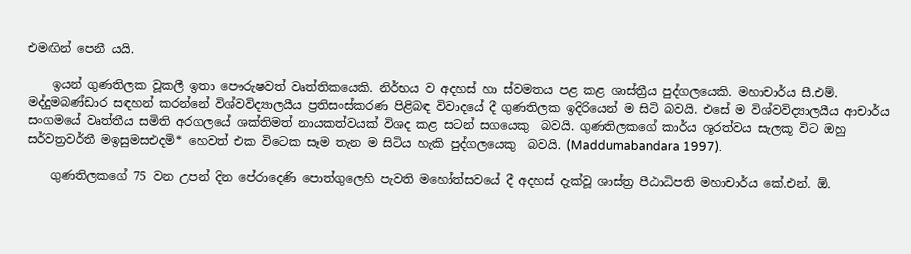එමඟින් පෙනී යයි.

    ඉයන් ගුණතිලක වූකලී ඉතා පෞරුෂවත් වෘත්තිකයෙකි. නිර්භය ව අදහස් හා ස්වමතය පළ කළ ශාස්ත්‍රීය පුද්ගලයෙකි. මහාචාර්ය සී.එම්. මද්දුමබණ්ඩාර සඳහන් කරන්නේ විශ්වවිද්‍යාලයීය ප්‍රතිසංස්කරණ පිළිබඳ විවාදයේ දී ගුණතිලක ඉදිරියෙන් ම සිටි බවයි. එසේ ම විශ්වවිද්‍යාලයීය ආචාර්ය සංගමයේ වෘත්තීය සමිති අරගලයේ ශක්තිමත් නායකත්වයක් විශද කළ සටන් සගයෙකු  බවයි. ගුණතිලකගේ කාර්ය ශූරත්වය සැලකූ විට ඔහු සර්වත්‍රවර්තී මඉසුමසඑදමි* හෙවත් එක විටෙක සෑම තැන ම සිටිය හැකි පුද්ගලයෙකු  බවයි. (Maddumabandara 1997).

    ගුණතිලකගේ 75 වන උපන් දින පේරාදෙණි පොත්ගුලෙහි පැවති මහෝත්සවයේ දී අදහස් දැක්වූ ශාස්ත්‍ර පීඨාධිපති මහාචාර්ය කේ.එන්. ඕ.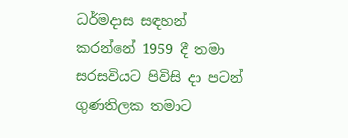ධර්මදාස සඳහන් කරන්නේ 1959 දී තමා සරසවියට පිවිසි දා පටන් ගුණතිලක තමාට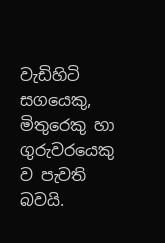වැඩිහිටි සගයෙකු, මිතුරෙකු හා ගුරුවරයෙකු ව පැවති බවයි.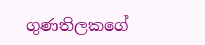ගුණතිලකගේ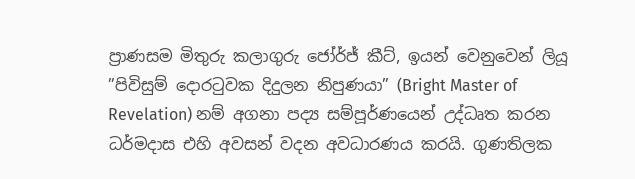ප්‍රාණසම මිතුරු කලාගුරු ජෝර්ජ් කීට්, ඉයන් වෙනුවෙන් ලියූ ”පිවිසුම් දොරටුවක දිදුලන නිපුණයා” (Bright Master of Revelation) නම් අගනා පද්‍ය සම්පූර්ණයෙන් උද්ධෘත කරන ධර්මදාස එහි අවසන් වදන අවධාරණය කරයි. ගුණතිලක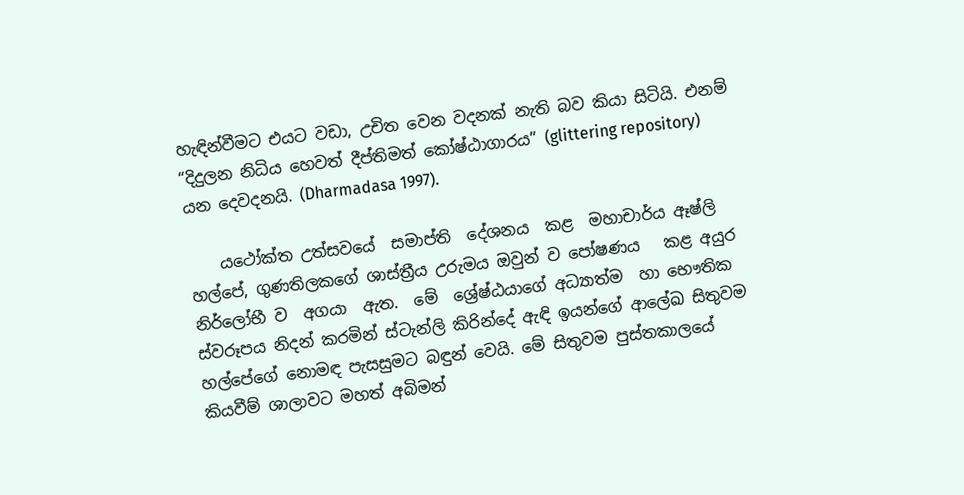හැඳින්වීමට එයට වඩා, උචිත වෙන වදනක් නැති බව කියා සිටියි. එනම් “දිදුලන නිධිය හෙවත් දීප්තිමත් කෝෂ්ඨාගාරය” (glittering repository) යන දෙවදනයි. (Dharmadasa 1997).

    යථෝක්ත උත්සවයේ  සමාප්ති  දේශනය  කළ  මහාචාර්ය ඈෂ්ලි හල්පේ, ගුණතිලකගේ ශාස්ත්‍රීය උරුමය ඔවුන් ව පෝෂණය   කළ අයුර නිර්ලෝභී ව  අගයා  ඇත.  මේ  ශ්‍රේෂ්ඨයාගේ අධ්‍යාත්ම  හා භෞතික ස්වරූපය නිදන් කරමින් ස්ටැන්ලි කිරින්දේ ඇඳි ඉයන්ගේ ආලේඛ සිතුවම හල්පේගේ නොමඳ පැසසුමට බඳුන් වෙයි. මේ සිතුවම පුස්තකාලයේ කියවීම් ශාලාවට මහත් අබිමන්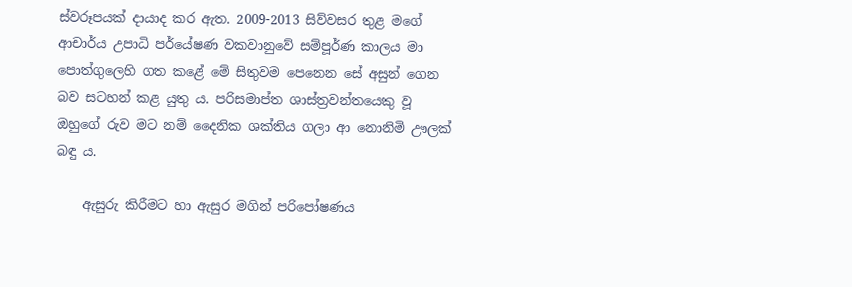ස්වරූපයක් දායාද කර ඇත. 2009-2013 සිව්වසර තුළ මගේ ආචාර්ය උපාධි පර්යේෂණ වකවානුවේ සම්පූර්ණ කාලය මා පොත්ගුලෙහි ගත කළේ මේ සිතුවම පෙනෙන සේ අසුන් ගෙන බව සටහන් කළ යුතු ය. පරිසමාප්ත ශාස්ත්‍රවන්තයෙකු වූ ඔහුගේ රුව මට නම් දෛනික ශක්තිය ගලා ආ නොනිමි ඌලක් බඳු ය.

    ඇසුරු කිරීමට හා ඇසුර මගින් පරිපෝෂණය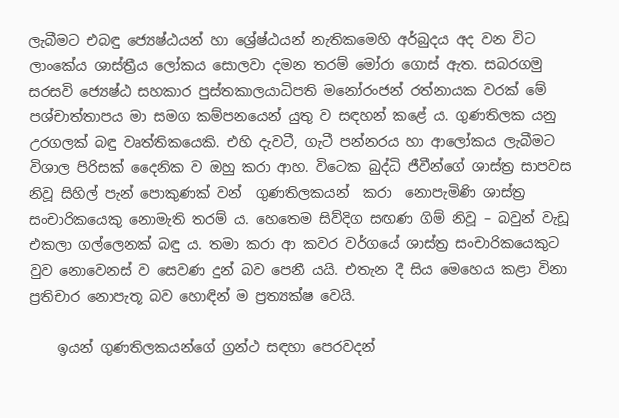ලැබීමට එබඳු ජ්‍යෙෂ්ඨයන් හා ශ්‍රේෂ්ඨයන් නැතිකමෙහි අර්බුදය අද වන විට ලාංකේය ශාස්ත්‍රීය ලෝකය සොලවා දමන තරම් මෝරා ගොස් ඇත. සබරගමු සරසවි ජ්‍යෙෂ්ඨ සහකාර පුස්තකාලයාධිපති මනෝරංජන් රත්නායක වරක් මේ පශ්චාත්තාපය මා සමග කම්පනයෙන් යුතු ව සඳහන් කළේ ය. ගුණතිලක යනු උරගලක් බඳු වෘත්තිකයෙකි. එහි දැවටී, ගැටී පන්නරය හා ආලෝකය ලැබීමට විශාල පිරිසක් දෛනික ව ඔහු කරා ආහ. විටෙක බුද්ධි ජීවීන්ගේ ශාස්ත්‍ර සාපවස නිවූ සිහිල් පැන් පොකුණක් වන්  ගුණතිලකයන්  කරා  නොපැමිණි ශාස්ත්‍ර සංචාරිකයෙකු නොමැති තරම් ය. හෙතෙම සිව්දිග සඟණ ගිම් නිවූ – බවුන් වැඩූ එකලා ගල්ලෙනක් බඳු ය. තමා කරා ආ කවර වර්ගයේ ශාස්ත්‍ර සංචාරිකයෙකුට වුව නොවෙනස් ව සෙවණ දුන් බව පෙනී යයි. එතැන දී සිය මෙහෙය කළා විනා ප්‍රතිචාර නොපැතූ බව හොඳින් ම ප්‍රත්‍යක්ෂ වෙයි.

    ඉයන් ගුණතිලකයන්ගේ ග්‍රන්ථ සඳහා පෙරවදන්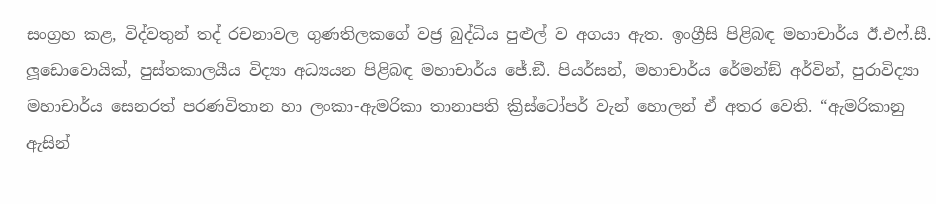සංග්‍රහ කළ, විද්වතුන් තද් රචනාවල ගුණතිලකගේ වජ්‍ර බුද්ධිය පුළුල් ව අගයා ඇත. ඉංග්‍රීසි පිළිබඳ මහාචාර්ය ඊ.එෆ්.සී. ලූඩොවොයික්, පුස්තකාලයීය විද්‍යා අධ්‍යයන පිළිබඳ මහාචාර්ය ජේ.ඞී. පියර්සන්, මහාචාර්ය රේමන්ඞ් අර්වින්, පුරාවිද්‍යා මහාචාර්ය සෙනරත් පරණවිතාන හා ලංකා-ඇමරිකා තානාපති ක්‍රිස්ටෝපර් වැන් හොලන් ඒ අතර වෙති. “ඇමරිකානු ඇසින්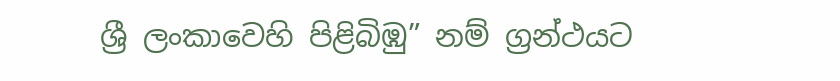ශ්‍රී ලංකාවෙහි පිළිබිඹු” නම් ග්‍රන්ථයට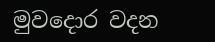මුවදොර වදන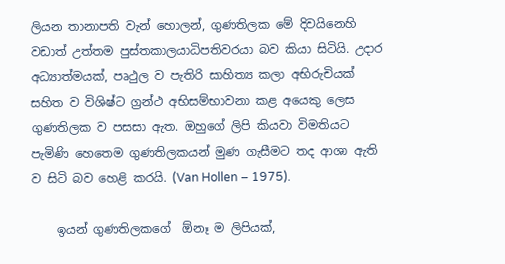ලියන තානාපති වැන් හොලන්, ගුණතිලක මේ දිවයිනෙහි වඩාත් උත්තම පුස්තකාලයාධිපතිවරයා බව කියා සිටියි. උදාර අධ්‍යාත්මයක්, පෘථුල ව පැතිරි සාහිත්‍ය කලා අභිරුචියක් සහිත ව විශිෂ්ට ග්‍රන්ථ අභිසම්භාවනා කළ අයෙකු ලෙස ගුණතිලක ව පසසා ඇත. ඔහුගේ ලිපි කියවා විමතියට පැමිණි හෙතෙම ගුණතිලකයන් මුණ ගැසීමට තද ආශා ඇති ව සිටි බව හෙළි කරයි. (Van Hollen – 1975).

    ඉයන් ගුණතිලකගේ  ඕනෑ ම ලිපියක්,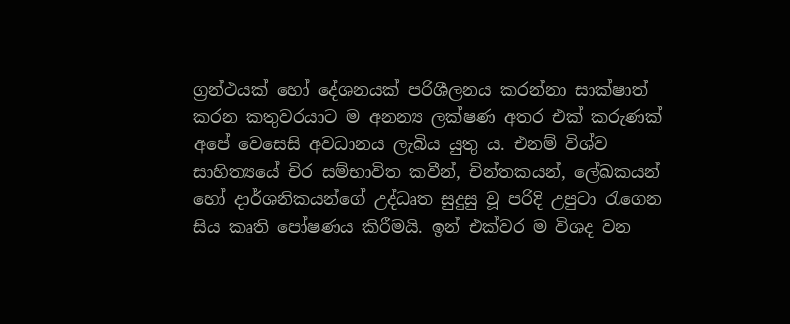ග්‍රන්ථයක් හෝ දේශනයක් පරිශීලනය කරන්නා සාක්ෂාත් කරන කතුවරයාට ම අනන්‍ය ලක්ෂණ අතර එක් කරුණක් අපේ වෙසෙසි අවධානය ලැබිය යුතු ය. එනම් විශ්ව සාහිත්‍යයේ චිර සම්භාවිත කවීන්, චින්තකයන්, ලේඛකයන් හෝ දාර්ශනිකයන්ගේ උද්ධෘත සුදුසු වූ පරිදි උපුටා රැගෙන සිය කෘති පෝෂණය කිරීමයි. ඉන් එක්වර ම විශද වන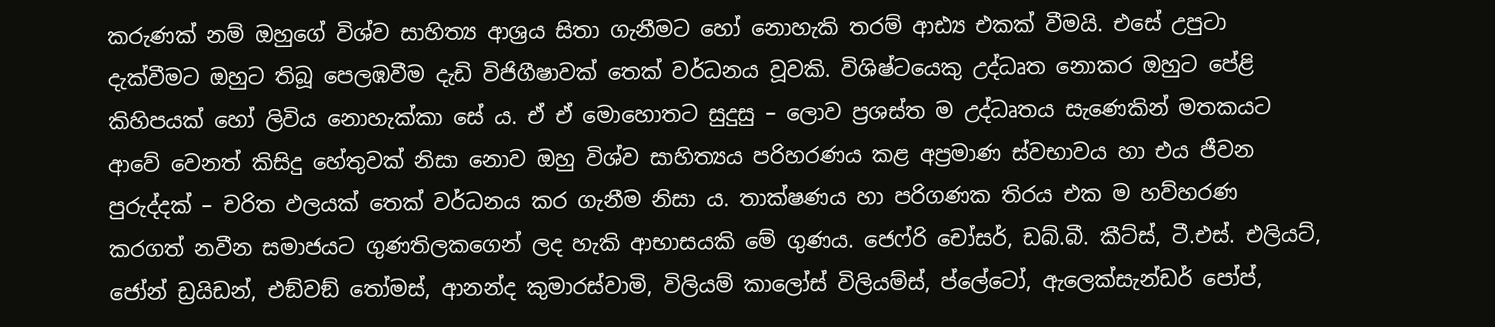කරුණක් නම් ඔහුගේ විශ්ව සාහිත්‍ය ආශ්‍රය සිතා ගැනීමට හෝ නොහැකි තරම් ආඪ්‍ය එකක් වීමයි. එසේ උපුටා දැක්වීමට ඔහුට තිබූ පෙලඹවීම දැඩි විජිගීෂාවක් තෙක් වර්ධනය වූවකි. විශිෂ්ටයෙකු උද්ධෘත නොකර ඔහුට පේළි කිහිපයක් හෝ ලිවිය නොහැක්කා සේ ය. ඒ ඒ මොහොතට සුදුසු – ලොව ප්‍රශස්ත ම උද්ධෘතය සැණෙකින් මතකයට ආවේ වෙනත් කිසිදු හේතුවක් නිසා නොව ඔහු විශ්ව සාහිත්‍යය පරිහරණය කළ අප්‍රමාණ ස්වභාවය හා එය ජීවන පුරුද්දක් – චරිත ඵලයක් තෙක් වර්ධනය කර ගැනීම නිසා ය. තාක්ෂණය හා පරිගණක තිරය එක ම හව්හරණ කරගත් නවීන සමාජයට ගුණතිලකගෙන් ලද හැකි ආභාසයකි මේ ගුණය. ජෙෆ්රි චෝසර්, ඩබ්.බී. කීට්ස්, ටී.එස්. එලියට්, ජෝන් ඩ්‍රයිඩන්, එඞ්වඞ් තෝමස්, ආනන්ද කුමාරස්වාමි, විලියම් කාලෝස් විලියම්ස්, ප්ලේටෝ, ඇලෙක්සැන්ඩර් පෝප්,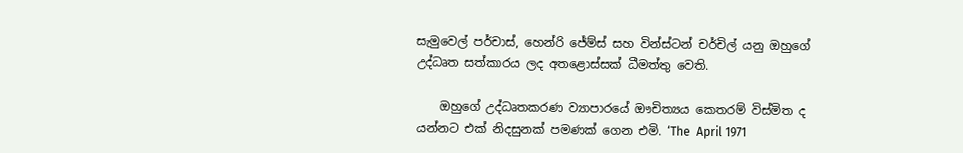සැමුවෙල් පර්චාස්, හෙන්රි ජේම්ස් සහ වින්ස්ටන් චර්චිල් යනු ඔහුගේ උද්ධෘත සත්කාරය ලද අතළොස්සක් ධීමත්තු වෙති.

    ඔහුගේ උද්ධෘතකරණ ව්‍යාපාරයේ ඖචිත්‍යය කෙතරම් විස්මිත ද යන්නට එක් නිදසුනක් පමණක් ගෙන එමි. ‘The  April 1971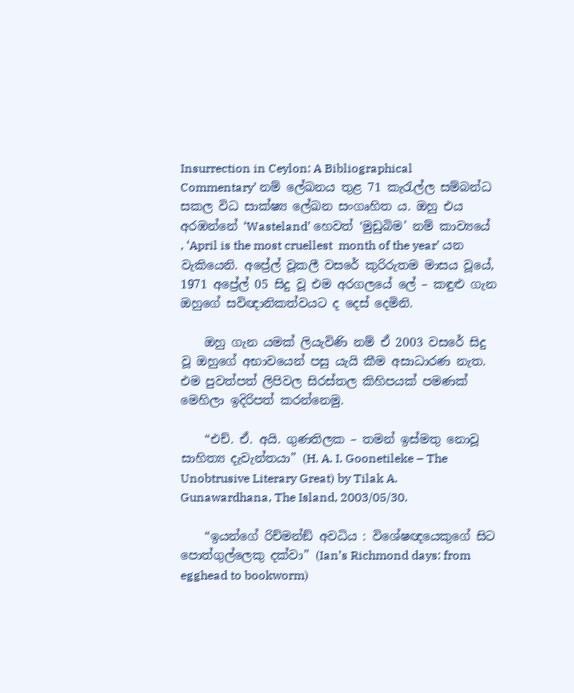Insurrection in Ceylon: A Bibliographical Commentary’ නම් ලේඛනය තුළ 71 කැරැල්ල සම්බන්ධ සකල විධ සාක්ෂ්‍ය ලේඛන සංගෘහිත ය. ඔහු එය අරඹන්නේ ‘Wasteland’ හෙවත් ‘මුඩුබිම’ නම් කාව්‍යයේ , ‘April is the most cruellest  month of the year’ යන වැකියෙනි. අප්‍රේල් වූකලී වසරේ කුරිරුතම මාසය වූයේ, 1971 අප්‍රේල් 05 සිදු වූ එම අරගලයේ ලේ – කඳුළු ගැන ඔහුගේ සවිඥානිකත්වයට ද දෙස් දෙමිනි.

    ඔහු ගැන යමක් ලියැවිණි නම් ඒ 2003 වසරේ සිදු වූ ඔහුගේ අභාවයෙන් පසු යැයි කීම අසාධාරණ නැත. එම පුවත්පත් ලිපිවල සිරස්තල කිහිපයක් පමණක් මෙහිලා ඉදිරිපත් කරන්නෙමු.

    “එච්. ඒ. අයි. ගුණතිලක – තමන් ඉස්මතු නොවූ සාහිත්‍ය දැවැන්තයා” (H. A. I. Goonetileke – The Unobtrusive Literary Great) by Tilak A. Gunawardhana, The Island, 2003/05/30.

    “ඉයන්ගේ රිච්මන්ඞ් අවධිය : විශේෂඥයෙකුගේ සිට පොත්ගුල්ලෙකු දක්වා” (Ian’s Richmond days: from egghead to bookworm)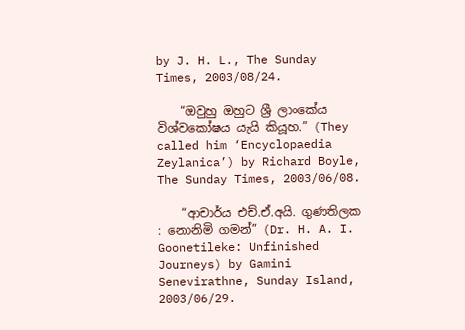by J. H. L., The Sunday Times, 2003/08/24.

    “ඔවුහු ඔහුට ශ්‍රී ලාංකේය විශ්වකෝෂය යැයි කියූහ.” (They called him ‘Encyclopaedia Zeylanica’) by Richard Boyle, The Sunday Times, 2003/06/08.

    “ආචාර්ය එච්.ඒ.අයි. ගුණතිලක : නොනිමි ගමන්” (Dr. H. A. I. Goonetileke: Unfinished Journeys) by Gamini Senevirathne, Sunday Island, 2003/06/29.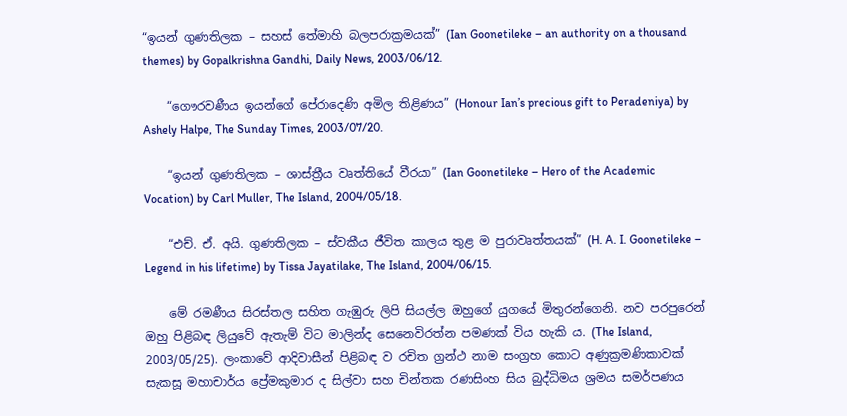“ඉයන් ගුණතිලක – සහස් තේමාහි බලපරාක්‍රමයක්” (Ian Goonetileke – an authority on a thousand themes) by Gopalkrishna Gandhi, Daily News, 2003/06/12.

    “ගෞරවණීය ඉයන්ගේ පේරාදෙණි අමිල තිළිණය” (Honour Ian’s precious gift to Peradeniya) by Ashely Halpe, The Sunday Times, 2003/07/20.

    “ඉයන් ගුණතිලක – ශාස්ත්‍රීය වෘත්තියේ වීරයා” (Ian Goonetileke – Hero of the Academic Vocation) by Carl Muller, The Island, 2004/05/18.

    “එච්. ඒ. අයි. ගුණතිලක – ස්වකීය ජීවිත කාලය තුළ ම පුරාවෘත්තයක්” (H. A. I. Goonetileke – Legend in his lifetime) by Tissa Jayatilake, The Island, 2004/06/15.

    මේ රමණීය සිරස්තල සහිත ගැඹුරු ලිපි සියල්ල ඔහුගේ යුගයේ මිතුරන්ගෙනි. නව පරපුරෙන් ඔහු පිළිබඳ ලියුවේ ඇතැම් විට මාලින්ද සෙනෙවිරත්න පමණක් විය හැකි ය. (The Island, 2003/05/25). ලංකාවේ ආදිවාසීන් පිළිබඳ ව රචිත ග්‍රන්ථ නාම සංග්‍රහ කොට අණුක්‍රමණිකාවක් සැකසූ මහාචාර්ය ප්‍රේමකුමාර ද සිල්වා සහ චින්තක රණසිංහ සිය බුද්ධිමය ශ්‍රමය සමර්පණය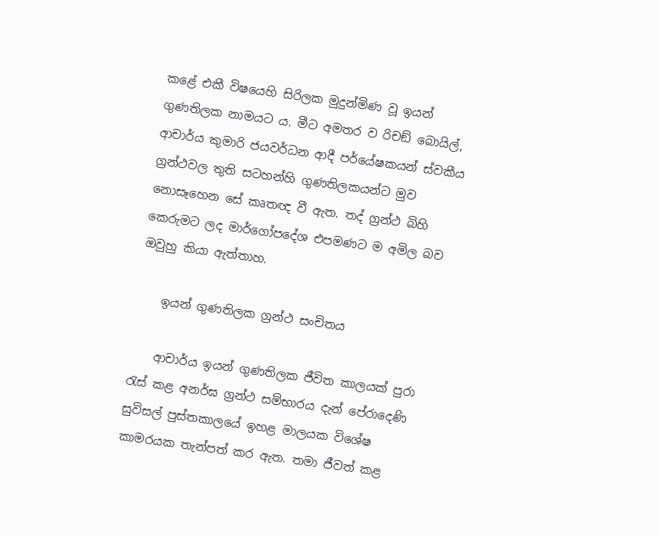කළේ එකී විෂයෙහි සිරිලක මුදුන්මිණ වූ ඉයන් ගුණතිලක නාමයට ය. මීට අමතර ව රිචඞ් බොයිල්, ආචාර්ය කුමාරි ජයවර්ධන ආදී පර්යේෂකයන් ස්වකීය ග්‍රන්ථවල තුති සටහන්හි ගුණතිලකයන්ට මුව නොසෑහෙන සේ කෘතඥ වී ඇත. තද් ග්‍රන්ථ බිහි කෙරුමට ලද මාර්ගෝපදේශ එපමණට ම අමිල බව ඔවුහු කියා ඇත්තාහ.

    ඉයන් ගුණතිලක ග්‍රන්ථ සංචිතය

    ආචාර්ය ඉයන් ගුණතිලක ජීවිත කාලයක් පුරා රැස් කළ අනර්ඝ ග්‍රන්ථ සම්භාරය දැන් පේරාදෙණි සුවිසල් පුස්තකාලයේ ඉහළ මාලයක විශේෂ කාමරයක තැන්පත් කර ඇත. තමා ජීවත් කළ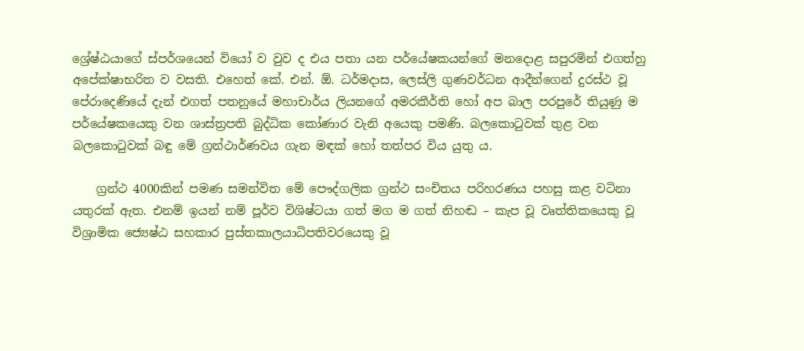ශ්‍රේෂ්ඨයාගේ ස්පර්ශයෙන් වියෝ ව වුව ද එය පතා යන පර්යේෂකයන්ගේ මනදොළ සපුරමින් එගත්හු අපේක්ෂාභරිත ව වසති. එහෙත් කේ. එන්. ඕ. ධර්මදාස, ලෙස්ලි ගුණවර්ධන ආදීන්ගෙන් දුරස්ථ වූ පේරාදෙණියේ දැන් එගත් පතනුයේ මහාචාර්ය ලියනගේ අමරකීර්ති හෝ අප බාල පරපුරේ තියුණු ම පර්යේෂකයෙකු වන ශාස්ත්‍රපති බුද්ධික කෝණාර වැනි අයෙකු පමණි. බලකොටුවක් තුළ වන බලකොටුවක් බඳු මේ ග්‍රන්ථාර්ණවය ගැන මඳක් හෝ තත්පර විය යුතු ය.

    ග්‍රන්ථ 4000කින් පමණ සමන්විත මේ පෞද්ගලික ග්‍රන්ථ සංචිතය පරිහරණය පහසු කළ වටිනා යතුරක් ඇත. එනම් ඉයන් නම් පූර්ව විශිෂ්ටයා ගත් මග ම ගත් නිහඬ – කැප වූ වෘත්තිකයෙකු වූ විශ්‍රාමික ජ්‍යෙෂ්ඨ සහකාර පුස්තකාලයාධිපතිවරයෙකු වූ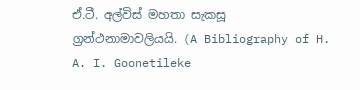ඒ.ටී. අල්විස් මහතා සැකසූ ග්‍රන්ථනාමාවලියයි. (A Bibliography of H. A. I. Goonetileke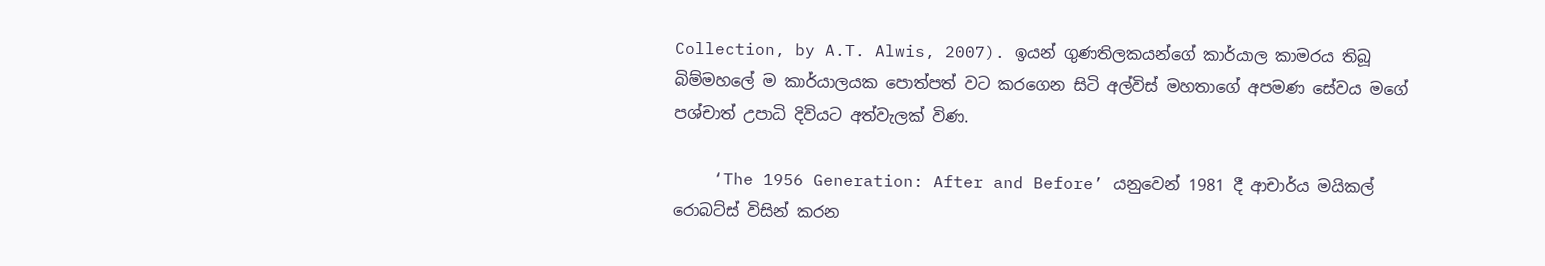Collection, by A.T. Alwis, 2007). ඉයන් ගුණතිලකයන්ගේ කාර්යාල කාමරය තිබූ බිම්මහලේ ම කාර්යාලයක පොත්පත් වට කරගෙන සිටි අල්විස් මහතාගේ අපමණ සේවය මගේ පශ්චාත් උපාධි දිවියට අත්වැලක් විණ.

    ‘The 1956 Generation: After and Before’ යනුවෙන් 1981 දී ආචාර්ය මයිකල් රොබට්ස් විසින් කරන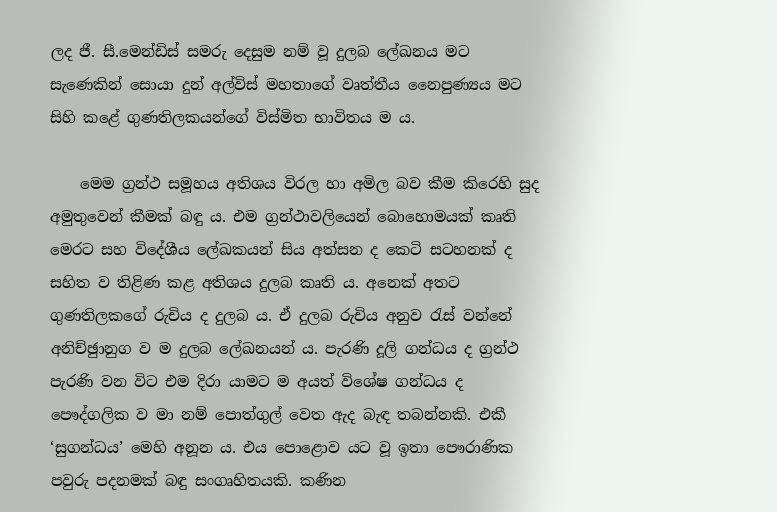ලද ජී. සී.මෙන්ඩිස් සමරු දෙසුම නම් වූ දුලබ ලේඛනය මට සැණෙකින් සොයා දුන් අල්විස් මහතාගේ වෘත්තීය නෛපුණ්‍යය මට සිහි කළේ ගුණතිලකයන්ගේ විස්මිත භාවිතය ම ය.

    මෙම ග්‍රන්ථ සමූහය අතිශය විරල හා අමිල බව කීම කිරෙහි සුද අමුතුවෙන් කීමක් බඳු ය. එම ග්‍රන්ථාවලියෙන් බොහොමයක් කෘති මෙරට සහ විදේශීය ලේඛකයන් සිය අත්සන ද කෙටි සටහනක් ද සහිත ව තිළිණ කළ අතිශය දුලබ කෘති ය. අනෙක් අතට ගුණතිලකගේ රුචිය ද දුලබ ය. ඒ දුලබ රුචිය අනුව රැස් වන්නේ අනිච්ඡුානුග ව ම දුලබ ලේඛනයන් ය. පැරණි දූලි ගන්ධය ද ග්‍රන්ථ පැරණි වන විට එම දිරා යාමට ම අයත් විශේෂ ගන්ධය ද පෞද්ගලික ව මා නම් පොත්ගුල් වෙත ඇද බැඳ තබන්නකි. එකී ‘සුගන්ධය’ මෙහි අනූන ය. එය පොළොව යට වූ ඉතා පෞරාණික පවුරු පදනමක් බඳු සංගෘහිතයකි. කණින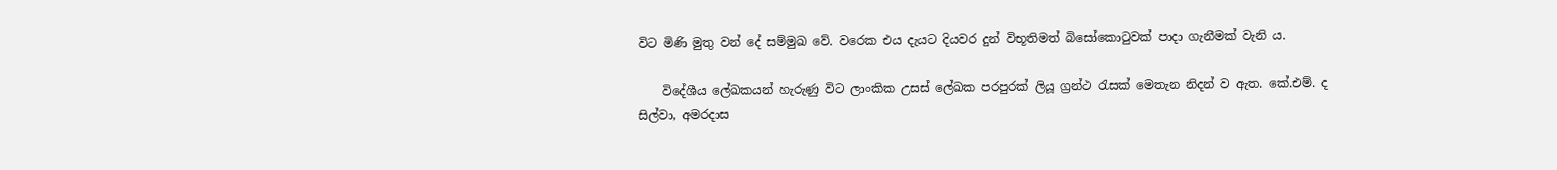විට මිණි මුතු වන් දේ සම්මුඛ වේ. වරෙක එය දැයට දියවර දුන් විභූතිමත් බිසෝකොටුවක් පාදා ගැනීමක් වැනි ය.

    විදේශීය ලේඛකයන් හැරුණු විට ලාංකික උසස් ලේඛක පරපුරක් ලියූ ග්‍රන්ථ රැසක් මෙතැන නිදන් ව ඇත. කේ.එම්. ද සිල්වා, අමරදාස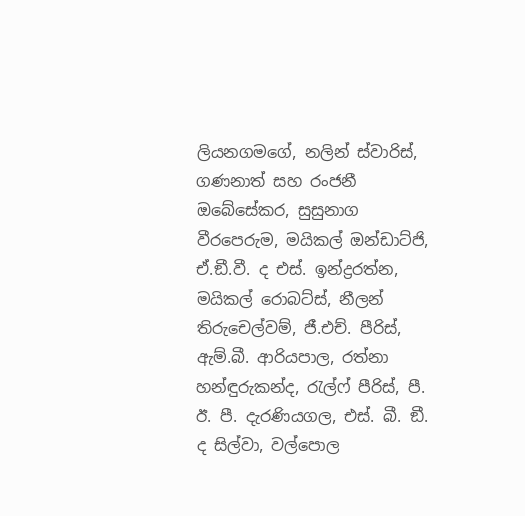ලියනගමගේ, නලින් ස්වාරිස්, ගණනාත් සහ රංජනී ඔබේසේකර, සුසුනාග වීරපෙරුම, මයිකල් ඔන්ඩාට්ජි, ඒ.ඞී.වී. ද එස්. ඉන්ද්‍රරත්න, මයිකල් රොබට්ස්, නීලන් තිරුචෙල්වම්, ජී.එච්. පීරිස්, ඇම්.බී. ආරියපාල, රත්නා හන්ඳුරුකන්ද, රැල්ෆ් පීරිස්, පී. ඊ. පී. දැරණියගල, එස්. බී. ඞී. ද සිල්වා, වල්පොල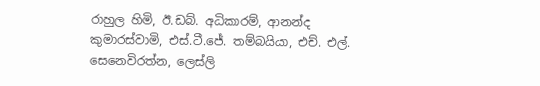රාහුල හිමි, ඊ.ඩබ්. අධිකාරම්, ආනන්ද කුමාරස්වාමි, එස්.ටී.ජේ. තම්බයියා, එච්. එල්. සෙනෙවිරත්න, ලෙස්ලි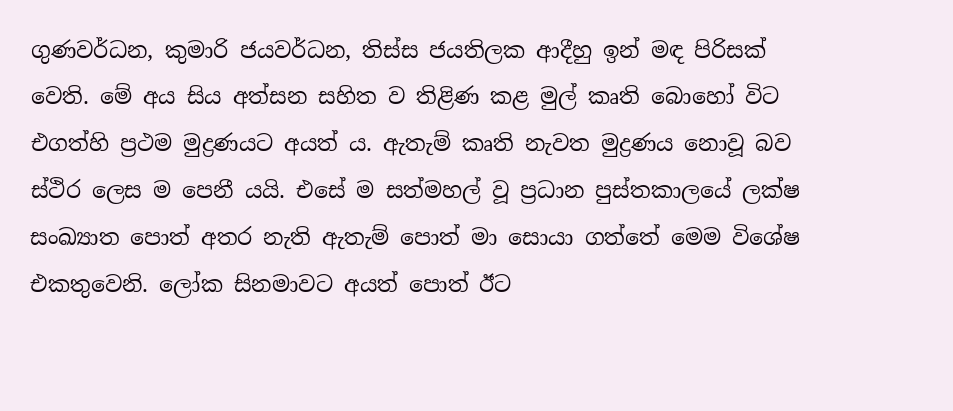ගුණවර්ධන, කුමාරි ජයවර්ධන, තිස්ස ජයතිලක ආදීහු ඉන් මඳ පිරිසක් වෙති. මේ අය සිය අත්සන සහිත ව තිළිණ කළ මුල් කෘති බොහෝ විට එගත්හි ප්‍රථම මුද්‍රණයට අයත් ය. ඇතැම් කෘති නැවත මුද්‍රණය නොවූ බව ස්ථිර ලෙස ම පෙනී යයි. එසේ ම සත්මහල් වූ ප්‍රධාන පුස්තකාලයේ ලක්ෂ සංඛ්‍යාත පොත් අතර නැති ඇතැම් පොත් මා සොයා ගත්තේ මෙම විශේෂ එකතුවෙනි. ලෝක සිනමාවට අයත් පොත් ඊට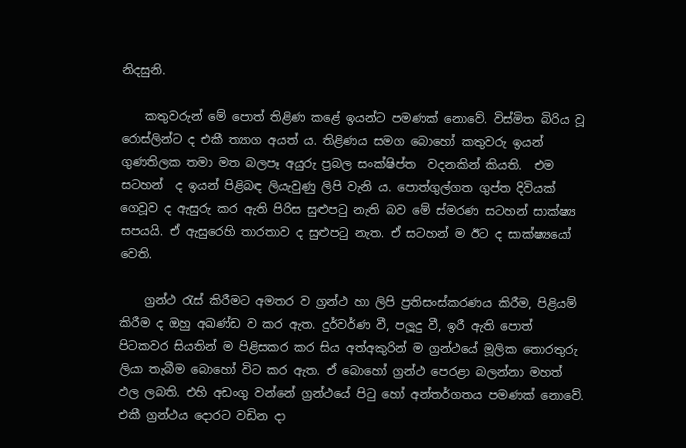නිදසුනි.

    කතුවරුන් මේ පොත් තිළිණ කළේ ඉයන්ට පමණක් නොවේ. විස්මිත බිරිය වූ රොස්ලින්ට ද එකී ත්‍යාග අයත් ය. තිළිණය සමග බොහෝ කතුවරු ඉයන් ගුණතිලක තමා මත බලපෑ අයුරු ප්‍රබල සංක්ෂිප්ත  වදනකින් කියති.  එම  සටහන්  ද ඉයන් පිළිබඳ ලියැවුණු ලිපි වැනි ය. පොත්ගුල්ගත ගුප්ත දිවියක් ගෙවූව ද ඇසුරු කර ඇති පිරිස සුළුපටු නැති බව මේ ස්මරණ සටහන් සාක්ෂ්‍ය සපයයි. ඒ ඇසුරෙහි තාරතාව ද සුළුපටු නැත. ඒ සටහන් ම ඊට ද සාක්ෂ්‍යයෝ වෙති.

    ග්‍රන්ථ රැස් කිරීමට අමතර ව ග්‍රන්ථ හා ලිපි ප්‍රතිසංස්කරණය කිරීම, පිළියම් කිරීම ද ඔහු අඛණ්ඩ ව කර ඇත. දුර්වර්ණ වී, පලූදු වී, ඉරී ඇති පොත් පිටකවර සියතින් ම පිළිසකර කර සිය අත්අකුරින් ම ග්‍රන්ථයේ මූලික තොරතුරු ලියා තැබීම බොහෝ විට කර ඇත. ඒ බොහෝ ග්‍රන්ථ පෙරළා බලන්නා මහත් ඵල ලබති. එහි අඩංගු වන්නේ ග්‍රන්ථයේ පිටු හෝ අන්තර්ගතය පමණක් නොවේ. එකී ග්‍රන්ථය දොරට වඩින දා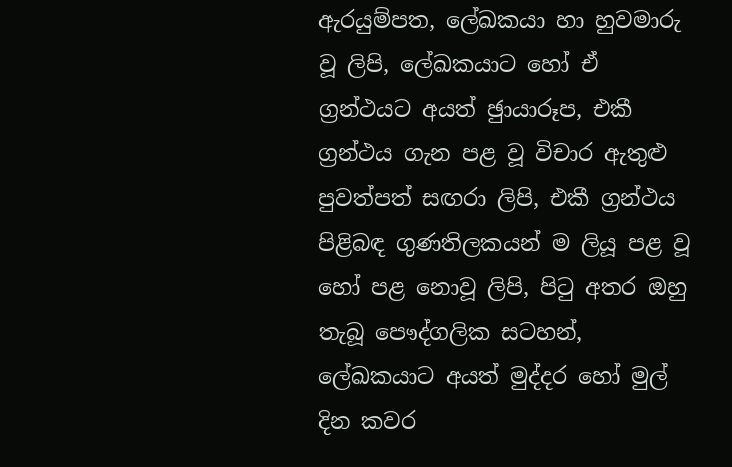ඇරයුම්පත, ලේඛකයා හා හුවමාරු වූ ලිපි, ලේඛකයාට හෝ ඒ ග්‍රන්ථයට අයත් ඡුායාරූප, එකී ග්‍රන්ථය ගැන පළ වූ විචාර ඇතුළු පුවත්පත් සඟරා ලිපි, එකී ග්‍රන්ථය පිළිබඳ ගුණතිලකයන් ම ලියූ පළ වූ හෝ පළ නොවූ ලිපි, පිටු අතර ඔහු තැබූ පෞද්ගලික සටහන්, ලේඛකයාට අයත් මුද්දර හෝ මුල් දින කවර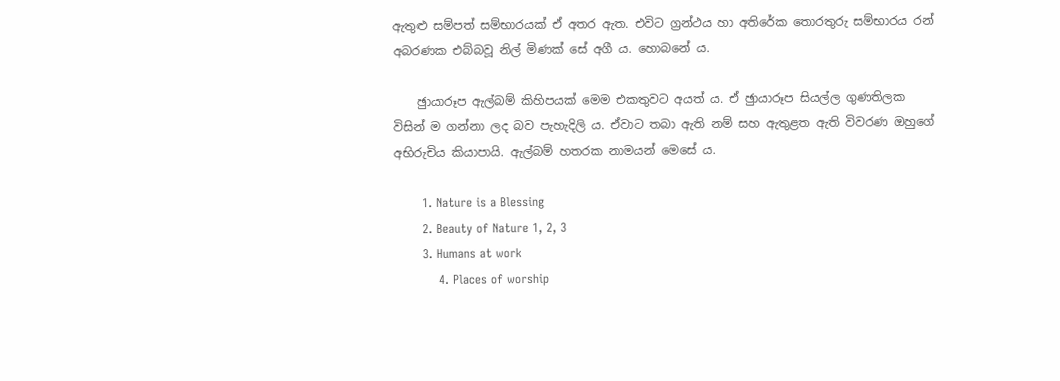ඇතුළු සම්පත් සම්භාරයක් ඒ අතර ඇත. එවිට ග්‍රන්ථය හා අතිරේක තොරතුරු සම්භාරය රන් අබරණක එබ්බවූ නිල් මිණක් සේ අගී ය. හොබනේ ය.

    ඡුායාරූප ඇල්බම් කිහිපයක් මෙම එකතුවට අයත් ය. ඒ ඡුායාරූප සියල්ල ගුණතිලක විසින් ම ගන්නා ලද බව පැහැදිලි ය. ඒවාට තබා ඇති නම් සහ ඇතුළත ඇති විවරණ ඔහුගේ අභිරුචිය කියාපායි. ඇල්බම් හතරක නාමයන් මෙසේ ය.

       1. Nature is a Blessing
       2. Beauty of Nature 1, 2, 3
       3. Humans at work
           4. Places of worship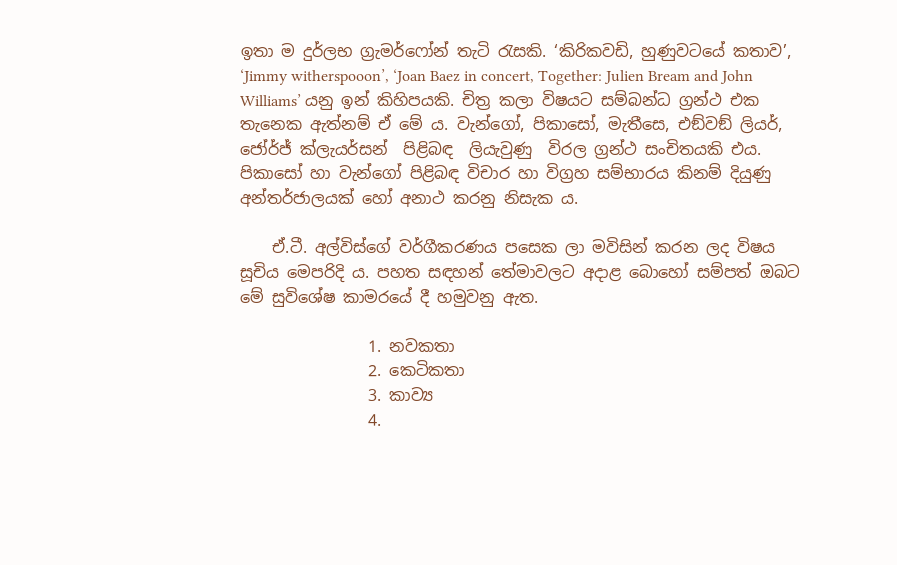ඉතා ම දුර්ලභ ග්‍රැමර්ෆෝන් තැටි රැසකි. ‘කිරිකවඩි, හුණුවටයේ කතාව’, ‘Jimmy witherspooon’, ‘Joan Baez in concert, Together: Julien Bream and John Williams’ යනු ඉන් කිහිපයකි. චිත්‍ර කලා විෂයට සම්බන්ධ ග්‍රන්ථ එක තැනෙක ඇත්නම් ඒ මේ ය. වැන්ගෝ, පිකාසෝ, මැතීසෙ, එඞ්වඞ් ලියර්, ජෝර්ජ් ක්ලැයර්සන්  පිළිබඳ  ලියැවුණු  විරල ග්‍රන්ථ සංචිතයකි එය. පිකාසෝ හා වැන්ගෝ පිළිබඳ විචාර හා විග්‍රහ සම්භාරය කිනම් දියුණු අන්තර්ජාලයක් හෝ අනාථ කරනු නිසැක ය.

    ඒ.ටී. අල්විස්ගේ වර්ගීකරණය පසෙක ලා මවිසින් කරන ලද විෂය සූචිය මෙපරිදි ය. පහත සඳහන් තේමාවලට අදාළ බොහෝ සම්පත් ඔබට මේ සුවිශේෂ කාමරයේ දී හමුවනු ඇත.

                1. නවකතා
                2. කෙටිකතා
                3. කාව්‍ය
                4.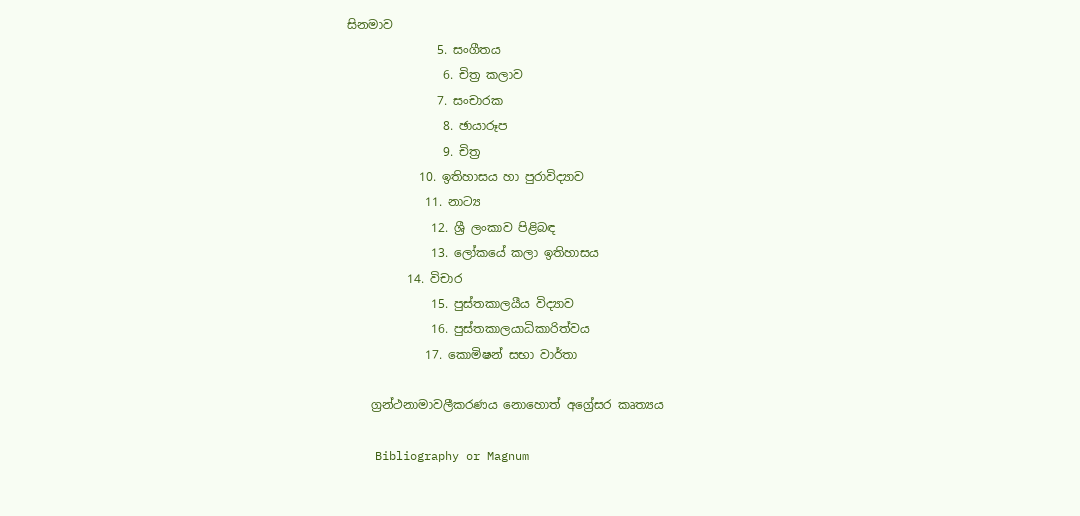සිනමාව
               5. සංගීතය
                6. චිත්‍ර කලාව
               7. සංචාරක
                8. ඡායාරූප
                9. චිත්‍ර
            10. ඉතිහාසය හා පුරාවිද්‍යාව
             11. නාට්‍ය
              12. ශ්‍රී ලංකාව පිළිබඳ
              13. ලෝකයේ කලා ඉතිහාසය
          14. විචාර
              15. පුස්තකාලයීය විද්‍යාව
              16. පුස්තකාලයාධිකාරිත්වය
             17. කොමිෂන් සභා වාර්තා

    ග්‍රන්ථනාමාවලීකරණය නොහොත් අග්‍රේසර කෘත්‍යය

    Bibliography or Magnum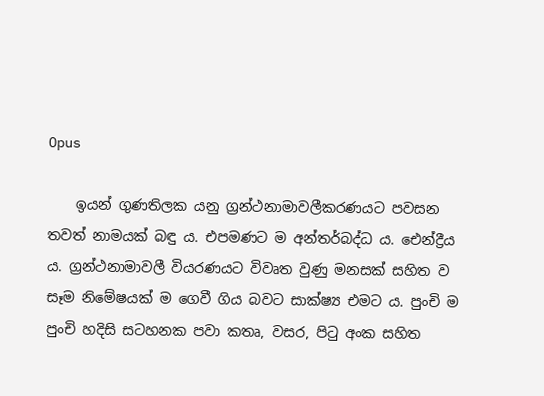Opus

    ඉයන් ගුණතිලක යනු ග්‍රන්ථනාමාවලීකරණයට පවසන තවත් නාමයක් බඳු ය. එපමණට ම අන්තර්බද්ධ ය. ඓන්ද්‍රීය ය. ග්‍රන්ථනාමාවලී වියරණයට විවෘත වුණු මනසක් සහිත ව සෑම නිමේෂයක් ම ගෙවී ගිය බවට සාක්ෂ්‍ය එමට ය. පුංචි ම පුංචි හදිසි සටහනක පවා කතෘ, වසර, පිටු අංක සහිත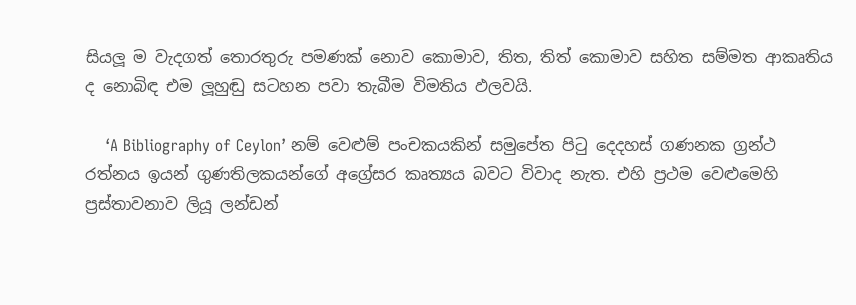සියලූ ම වැදගත් තොරතුරු පමණක් නොව කොමාව, තිත, තිත් කොමාව සහිත සම්මත ආකෘතිය ද නොබිඳ එම ලූහුඬු සටහන පවා තැබීම විමතිය ඵලවයි.

    ‘A Bibliography of Ceylon’ නම් වෙළුම් පංචකයකින් සමුපේත පිටු දෙදහස් ගණනක ග්‍රන්ථ රත්නය ඉයන් ගුණතිලකයන්ගේ අග්‍රේසර කෘත්‍යය බවට විවාද නැත. එහි ප්‍රථම වෙළුමෙහි ප්‍රස්තාවනාව ලියූ ලන්ඩන්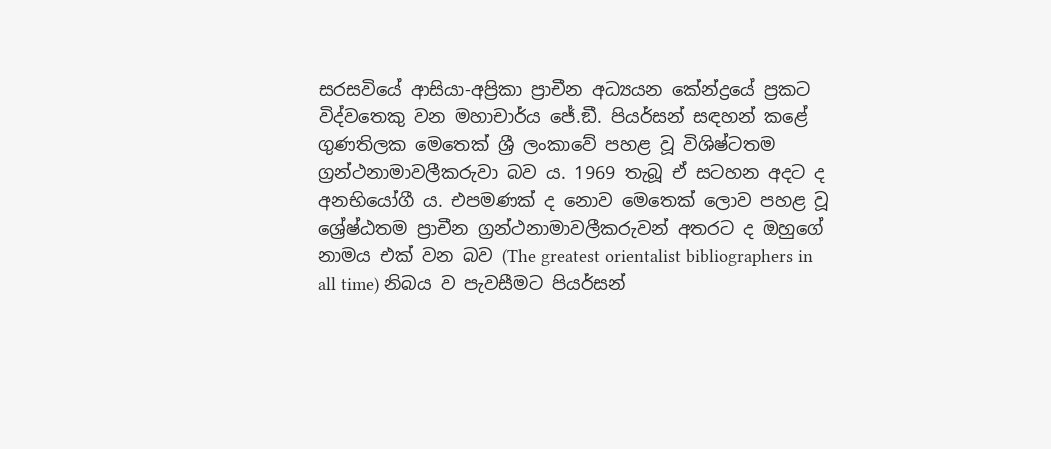සරසවියේ ආසියා-අප්‍රිකා ප්‍රාචීන අධ්‍යයන කේන්ද්‍රයේ ප්‍රකට විද්වතෙකු වන මහාචාර්ය ජේ.ඞී. පියර්සන් සඳහන් කළේ ගුණතිලක මෙතෙක් ශ්‍රී ලංකාවේ පහළ වූ විශිෂ්ටතම ග්‍රන්ථනාමාවලීකරුවා බව ය. 1969 තැබූ ඒ සටහන අදට ද අනභියෝගී ය. එපමණක් ද නොව මෙතෙක් ලොව පහළ වූ ශ්‍රේෂ්ඨතම ප්‍රාචීන ග්‍රන්ථනාමාවලීකරුවන් අතරට ද ඔහුගේ නාමය එක් වන බව (The greatest orientalist bibliographers in all time) නිබය ව පැවසීමට පියර්සන්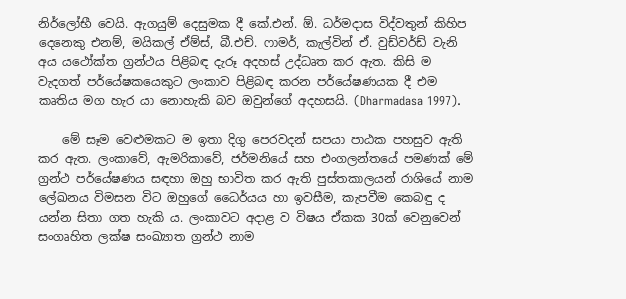නිර්ලෝභී වෙයි. ඇගයුම් දෙසුමක දී කේ.එන්. ඕ. ධර්මදාස විද්වතුන් කිහිප දෙනෙකු එනම්, මයිකල් ඒම්ස්, බී.එච්. ෆාමර්, කැල්වින් ඒ. වුඩ්වර්ඩ් වැනි අය යථෝක්ත ග්‍රන්ථය පිළිබඳ දැරූ අදහස් උද්ධෘත කර ඇත. කිසි ම වැදගත් පර්යේෂකයෙකුට ලංකාව පිළිබඳ කරන පර්යේෂණයක දී එම කෘතිය මග හැර යා නොහැකි බව ඔවුන්ගේ අදහසයි. (Dharmadasa 1997).

    මේ සෑම වෙළුමකට ම ඉතා දිගු පෙරවදන් සපයා පාඨක පහසුව ඇති කර ඇත. ලංකාවේ, ඇමරිකාවේ, ජර්මනියේ සහ එංගලන්තයේ පමණක් මේ ග්‍රන්ථ පර්යේෂණය සඳහා ඔහු භාවිත කර ඇති පුස්තකාලයන් රාශියේ නාම ලේඛනය විමසන විට ඔහුගේ ධෛර්යය හා ඉවසීම, කැපවීම කෙබඳු ද යන්න සිතා ගත හැකි ය. ලංකාවට අදාළ ව විෂය ඒකක 30ක් වෙනුවෙන් සංගෘහිත ලක්ෂ සංඛ්‍යාත ග්‍රන්ථ නාම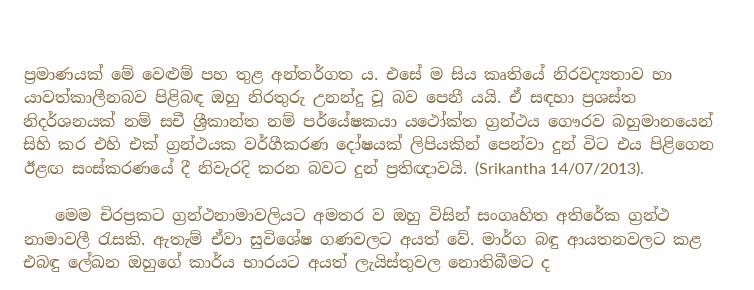ප්‍රමාණයක් මේ වෙළුම් පහ තුළ අන්තර්ගත ය. එසේ ම සිය කෘතියේ නිරවද්‍යතාව හා යාවත්කාලීනබව පිළිබඳ ඔහු නිරතුරු උනන්දු වූ බව පෙනී යයි. ඒ සඳහා ප්‍රශස්ත නිදර්ශනයක් නම් සචී ශ්‍රීකාන්ත නම් පර්යේෂකයා යථෝක්ත ග්‍රන්ථය ගෞරව බහුමානයෙන් සිහි කර එහි එක් ග්‍රන්ථයක වර්ගීකරණ දෝෂයක් ලිපියකින් පෙන්වා දුන් විට එය පිළිගෙන ඊළඟ සංස්කරණයේ දී නිවැරදි කරන බවට දුන් ප්‍රතිඥාවයි. (Srikantha 14/07/2013).

    මෙම චිරප්‍රකට ග්‍රන්ථනාමාවලියට අමතර ව ඔහු විසින් සංගෘහිත අතිරේක ග්‍රන්ථ නාමාවලී රැසකි. ඇතැම් ඒවා සුවිශේෂ ගණවලට අයත් වේ. මාර්ග බඳු ආයතනවලට කළ එබඳු ලේඛන ඔහුගේ කාර්ය භාරයට අයත් ලැයිස්තුවල නොතිබීමට ද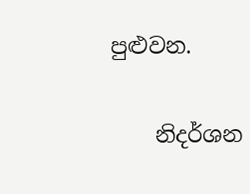පුළුවන.

    නිදර්ශන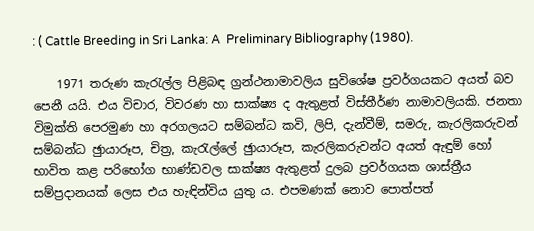: ( Cattle Breeding in Sri Lanka: A  Preliminary Bibliography (1980).

    1971 තරුණ කැරැල්ල පිළිබඳ ග්‍රන්ථනාමාවලිය සුවිශේෂ ප්‍රවර්ගයකට අයත් බව පෙනී යයි. එය විචාර, විවරණ හා සාක්ෂ්‍ය ද ඇතුළත් විස්තීර්ණ නාමාවලියකි. ජනතා විමුක්ති පෙරමුණ හා අරගලයට සම්බන්ධ කවි, ලිපි, දැන්වීම්, සමරු, කැරලිකරුවන් සම්බන්ධ ඡුායාරූප, චිත්‍ර, කැරැල්ලේ ඡුායාරූප, කැරලිකරුවන්ට අයත් ඇඳුම් හෝ භාවිත කළ පරිභෝග භාණ්ඩවල සාක්ෂ්‍ය ඇතුළත් දුලබ ප්‍රවර්ගයක ශාස්ත්‍රීය සම්ප්‍රදානයක් ලෙස එය හැඳින්විය යුතු ය. එපමණක් නොව පොත්පත්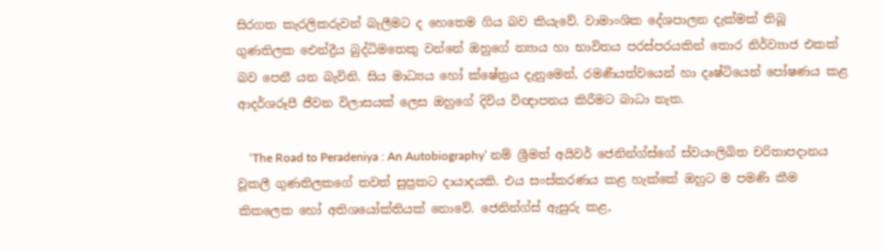සිරගත කැරලිකරුවන් බැලීමට ද හෙතෙම ගිය බව කියැවේ. වාමාංශික දේශපාලන දැක්මක් තිබූ ගුණතිලක ඓන්ද්‍රීය බුද්ධිමතෙකු වන්නේ ඔහුගේ න්‍යාය හා භාවිතය පරස්පරයකින් තොර නිර්ව්‍යාජ එකක් බව පෙනී යන බැවිනි. සිය මාධ්‍යය හෝ ක්ෂේත්‍රය දැනුමෙන්, රමණීයත්වයෙන් හා දෘෂ්ටියෙන් පෝෂණය කළ ආදර්ශරූපී ජීවන විලාසයක් ලෙස ඔහුගේ දිවිය විඥාපනය කිරීමට බාධා නැත.

    ‘The Road to Peradeniya : An Autobiography’ නම් ශ්‍රීමත් අයිවර් ජෙනින්ග්ස්ගේ ස්වයංලිඛිත චරිතාපදානය වූකලී ගුණතිලකගේ තවත් සුප්‍රකට දායාදයකි. එය සංස්කරණය කළ හැක්කේ ඔහුට ම පමණි කීම කිකලෙක හෝ අතිශයෝක්තියක් නොවේ. ජෙනින්ග්ස් ඇසුරු කළ,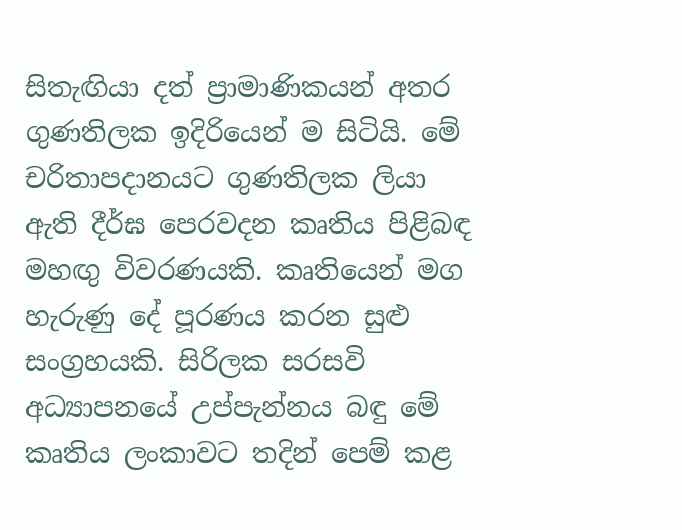සිතැඟියා දත් ප්‍රාමාණිකයන් අතර ගුණතිලක ඉදිරියෙන් ම සිටියි. මේ චරිතාපදානයට ගුණතිලක ලියා ඇති දීර්ඝ පෙරවදන කෘතිය පිළිබඳ මහඟු විවරණයකි. කෘතියෙන් මග හැරුණු දේ පූරණය කරන සුළු සංග්‍රහයකි. සිරිලක සරසවි අධ්‍යාපනයේ උප්පැන්නය බඳු මේ කෘතිය ලංකාවට තදින් පෙම් කළ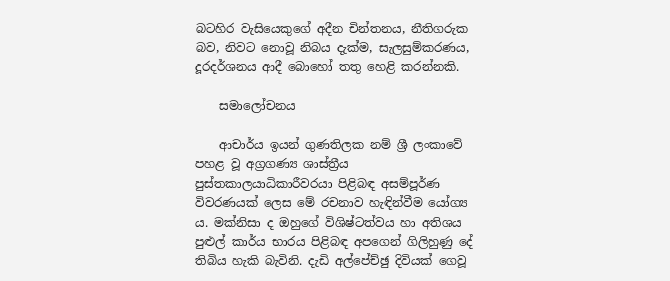බටහිර වැසියෙකුගේ අදීන චින්තනය, නීතිගරුක බව, නිවට නොවූ නිබය දැක්ම, සැලසුම්කරණය, දූරදර්ශනය ආදී බොහෝ තතු හෙළි කරන්නකි.

    සමාලෝචනය

    ආචාර්ය ඉයන් ගුණතිලක නම් ශ්‍රී ලංකාවේ පහළ වූ අග්‍රගණ්‍ය ශාස්ත්‍රීය පුස්තකාලයාධිකාරීවරයා පිළිබඳ අසම්පූර්ණ විවරණයක් ලෙස මේ රචනාව හැඳින්වීම යෝග්‍ය ය. මක්නිසා ද ඔහුගේ විශිෂ්ටත්වය හා අතිශය පුළුල් කාර්ය භාරය පිළිබඳ අපගෙන් ගිලිහුණු දේ තිබිය හැකි බැවිනි. දැඩි අල්පේච්ඡු දිවියක් ගෙවූ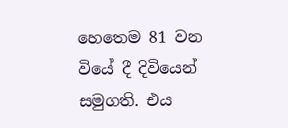හෙතෙම 81 වන වියේ දී දිවියෙන් සමුගති. එය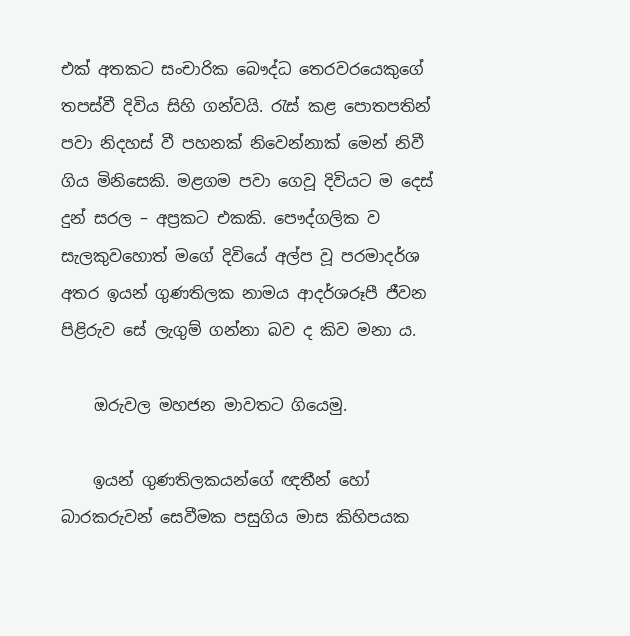එක් අතකට සංචාරික බෞද්ධ තෙරවරයෙකුගේ තපස්වී දිවිය සිහි ගන්වයි. රැස් කළ පොතපතින් පවා නිදහස් වී පහනක් නිවෙන්නාක් මෙන් නිවී ගිය මිනිසෙකි. මළගම පවා ගෙවූ දිවියට ම දෙස් දුන් සරල – අප්‍රකට එකකි. පෞද්ගලික ව සැලකුවහොත් මගේ දිවියේ අල්ප වූ පරමාදර්ශ අතර ඉයන් ගුණතිලක නාමය ආදර්ශරූපී ජීවන පිළිරුව සේ ලැගුම් ගන්නා බව ද කිව මනා ය.

    ඔරුවල මහජන මාවතට ගියෙමු.

    ඉයන් ගුණතිලකයන්ගේ ඥතීන් හෝ බාරකරුවන් සෙවීමක පසුගිය මාස කිහිපයක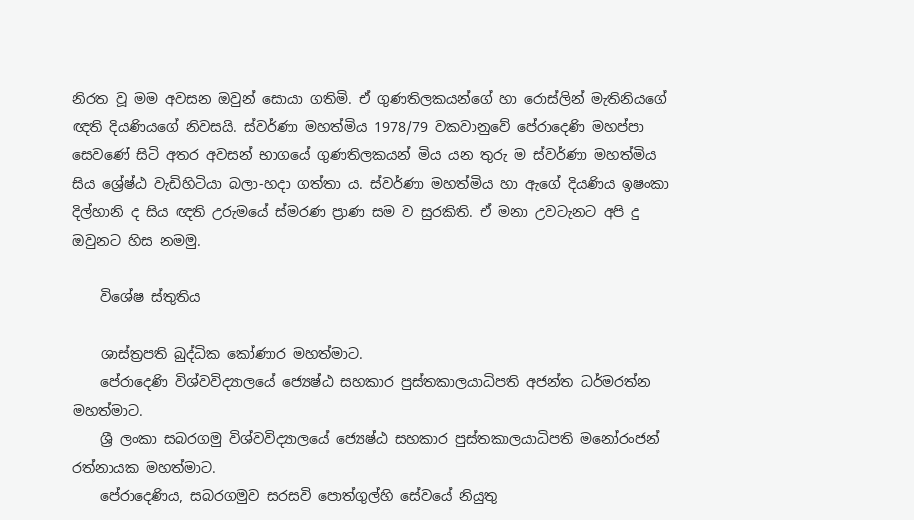නිරත වූ මම අවසන ඔවුන් සොයා ගතිමි. ඒ ගුණතිලකයන්ගේ හා රොස්ලින් මැතිනියගේ ඥති දියණියගේ නිවසයි. ස්වර්ණා මහත්මිය 1978/79 වකවානුවේ පේරාදෙණි මහප්පා සෙවණේ සිටි අතර අවසන් භාගයේ ගුණතිලකයන් මිය යන තුරු ම ස්වර්ණා මහත්මිය සිය ශ්‍රේෂ්ඨ වැඩිහිටියා බලා-හදා ගත්තා ය. ස්වර්ණා මහත්මිය හා ඇගේ දියණිය ඉෂංකා දිල්හානි ද සිය ඥති උරුමයේ ස්මරණ ප්‍රාණ සම ව සුරකිති. ඒ මනා උවටැනට අපි දු ඔවුනට හිස නමමු.

    විශේෂ ස්තුතිය

    ශාස්ත්‍රපති බුද්ධික කෝණාර මහත්මාට.
    පේරාදෙණි විශ්වවිද්‍යාලයේ ජ්‍යෙෂ්ඨ සහකාර පුස්තකාලයාධිපති අජන්ත ධර්මරත්න මහත්මාට.
    ශ්‍රී ලංකා සබරගමු විශ්වවිද්‍යාලයේ ජ්‍යෙෂ්ඨ සහකාර පුස්තකාලයාධිපති මනෝරංජන් රත්නායක මහත්මාට.
    පේරාදෙණිය, සබරගමුව සරසවි පොත්ගුල්හි සේවයේ නියුතු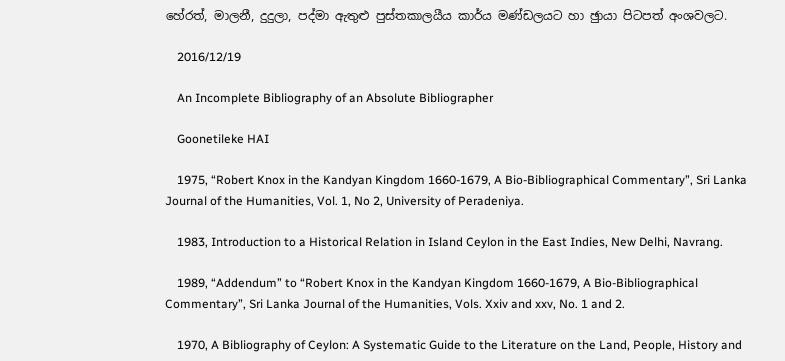හේරත්, මාලනී, දුදුලා, පද්මා ඇතුළු පුස්තකාලයීය කාර්ය මණ්ඩලයට හා ඡුායා පිටපත් අංශවලට.

    2016/12/19

    An Incomplete Bibliography of an Absolute Bibliographer

    Goonetileke HAI

    1975, “Robert Knox in the Kandyan Kingdom 1660-1679, A Bio-Bibliographical Commentary”, Sri Lanka Journal of the Humanities, Vol. 1, No 2, University of Peradeniya.

    1983, Introduction to a Historical Relation in Island Ceylon in the East Indies, New Delhi, Navrang.

    1989, “Addendum” to “Robert Knox in the Kandyan Kingdom 1660-1679, A Bio-Bibliographical Commentary”, Sri Lanka Journal of the Humanities, Vols. Xxiv and xxv, No. 1 and 2.

    1970, A Bibliography of Ceylon: A Systematic Guide to the Literature on the Land, People, History and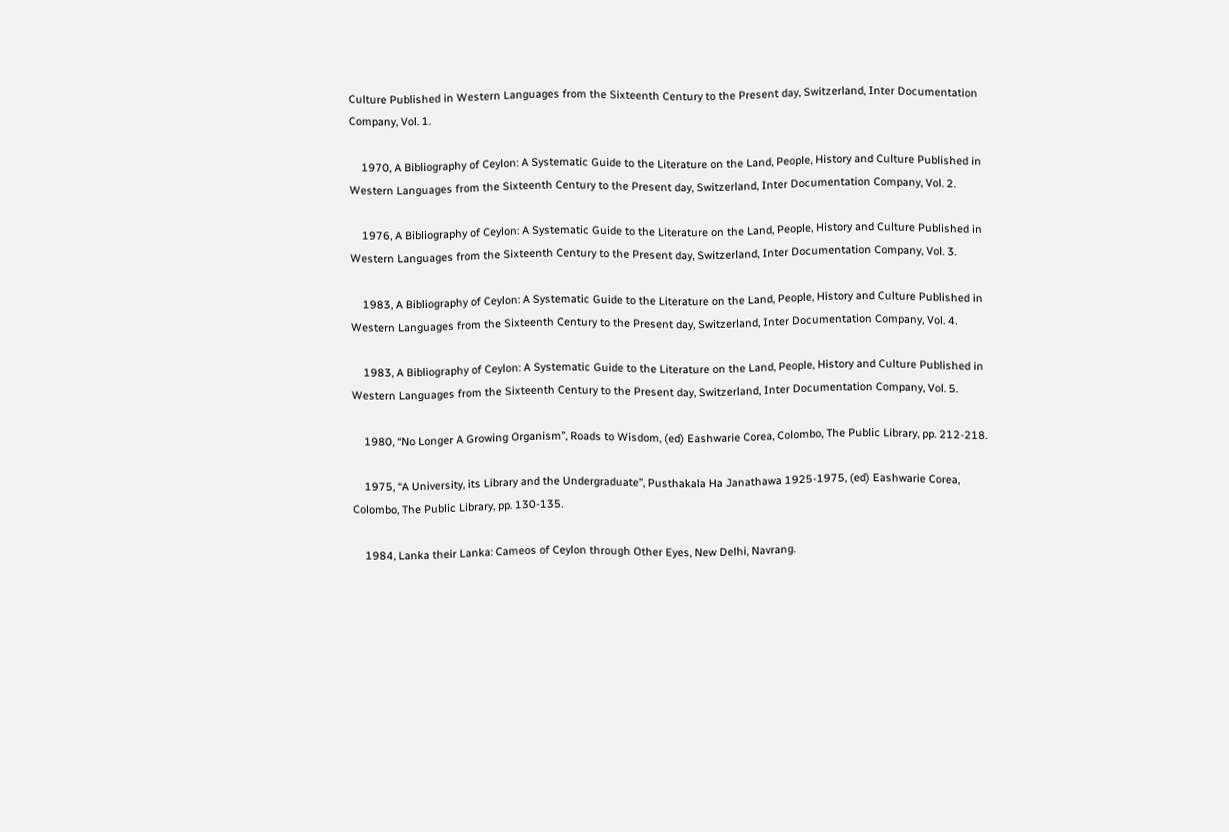Culture Published in Western Languages from the Sixteenth Century to the Present day, Switzerland, Inter Documentation Company, Vol. 1.

    1970, A Bibliography of Ceylon: A Systematic Guide to the Literature on the Land, People, History and Culture Published in Western Languages from the Sixteenth Century to the Present day, Switzerland, Inter Documentation Company, Vol. 2.

    1976, A Bibliography of Ceylon: A Systematic Guide to the Literature on the Land, People, History and Culture Published in Western Languages from the Sixteenth Century to the Present day, Switzerland, Inter Documentation Company, Vol. 3.

    1983, A Bibliography of Ceylon: A Systematic Guide to the Literature on the Land, People, History and Culture Published in Western Languages from the Sixteenth Century to the Present day, Switzerland, Inter Documentation Company, Vol. 4.

    1983, A Bibliography of Ceylon: A Systematic Guide to the Literature on the Land, People, History and Culture Published in Western Languages from the Sixteenth Century to the Present day, Switzerland, Inter Documentation Company, Vol. 5.

    1980, “No Longer A Growing Organism”, Roads to Wisdom, (ed) Eashwarie Corea, Colombo, The Public Library, pp. 212-218.

    1975, “A University, its Library and the Undergraduate”, Pusthakala Ha Janathawa 1925-1975, (ed) Eashwarie Corea, Colombo, The Public Library, pp. 130-135.

    1984, Lanka their Lanka: Cameos of Ceylon through Other Eyes, New Delhi, Navrang.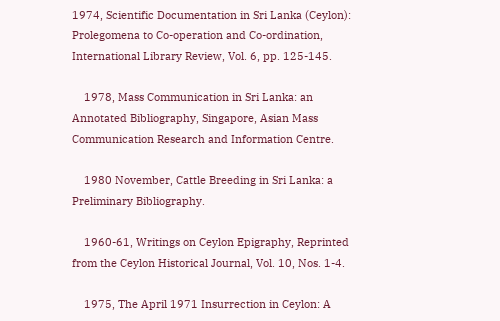1974, Scientific Documentation in Sri Lanka (Ceylon): Prolegomena to Co-operation and Co-ordination, International Library Review, Vol. 6, pp. 125-145.

    1978, Mass Communication in Sri Lanka: an Annotated Bibliography, Singapore, Asian Mass Communication Research and Information Centre.

    1980 November, Cattle Breeding in Sri Lanka: a Preliminary Bibliography.

    1960-61, Writings on Ceylon Epigraphy, Reprinted from the Ceylon Historical Journal, Vol. 10, Nos. 1-4.

    1975, The April 1971 Insurrection in Ceylon: A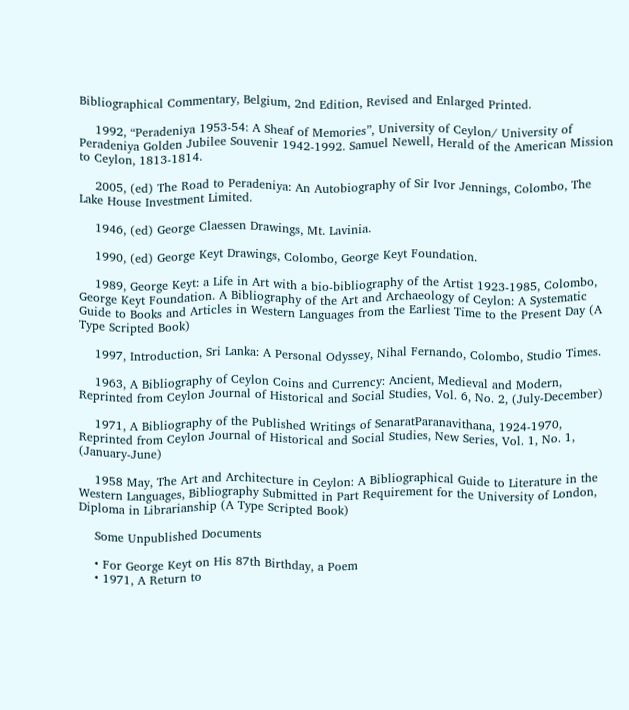Bibliographical Commentary, Belgium, 2nd Edition, Revised and Enlarged Printed.

    1992, “Peradeniya 1953-54: A Sheaf of Memories”, University of Ceylon/ University of Peradeniya Golden Jubilee Souvenir 1942-1992. Samuel Newell, Herald of the American Mission to Ceylon, 1813-1814.

    2005, (ed) The Road to Peradeniya: An Autobiography of Sir Ivor Jennings, Colombo, The Lake House Investment Limited.

    1946, (ed) George Claessen Drawings, Mt. Lavinia.

    1990, (ed) George Keyt Drawings, Colombo, George Keyt Foundation.

    1989, George Keyt: a Life in Art with a bio-bibliography of the Artist 1923-1985, Colombo, George Keyt Foundation. A Bibliography of the Art and Archaeology of Ceylon: A Systematic Guide to Books and Articles in Western Languages from the Earliest Time to the Present Day (A Type Scripted Book)

    1997, Introduction, Sri Lanka: A Personal Odyssey, Nihal Fernando, Colombo, Studio Times.

    1963, A Bibliography of Ceylon Coins and Currency: Ancient, Medieval and Modern, Reprinted from Ceylon Journal of Historical and Social Studies, Vol. 6, No. 2, (July-December)

    1971, A Bibliography of the Published Writings of SenaratParanavithana, 1924-1970, Reprinted from Ceylon Journal of Historical and Social Studies, New Series, Vol. 1, No. 1, (January-June)

    1958 May, The Art and Architecture in Ceylon: A Bibliographical Guide to Literature in the Western Languages, Bibliography Submitted in Part Requirement for the University of London, Diploma in Librarianship (A Type Scripted Book)

    Some Unpublished Documents

    • For George Keyt on His 87th Birthday, a Poem
    • 1971, A Return to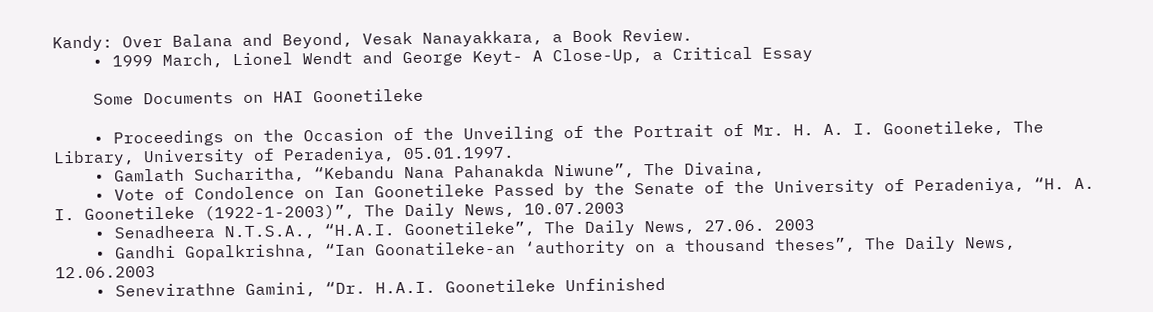Kandy: Over Balana and Beyond, Vesak Nanayakkara, a Book Review.
    • 1999 March, Lionel Wendt and George Keyt- A Close-Up, a Critical Essay

    Some Documents on HAI Goonetileke

    • Proceedings on the Occasion of the Unveiling of the Portrait of Mr. H. A. I. Goonetileke, The Library, University of Peradeniya, 05.01.1997.
    • Gamlath Sucharitha, “Kebandu Nana Pahanakda Niwune”, The Divaina,
    • Vote of Condolence on Ian Goonetileke Passed by the Senate of the University of Peradeniya, “H. A. I. Goonetileke (1922-1-2003)”, The Daily News, 10.07.2003
    • Senadheera N.T.S.A., “H.A.I. Goonetileke”, The Daily News, 27.06. 2003
    • Gandhi Gopalkrishna, “Ian Goonatileke-an ‘authority on a thousand theses”, The Daily News, 12.06.2003
    • Senevirathne Gamini, “Dr. H.A.I. Goonetileke Unfinished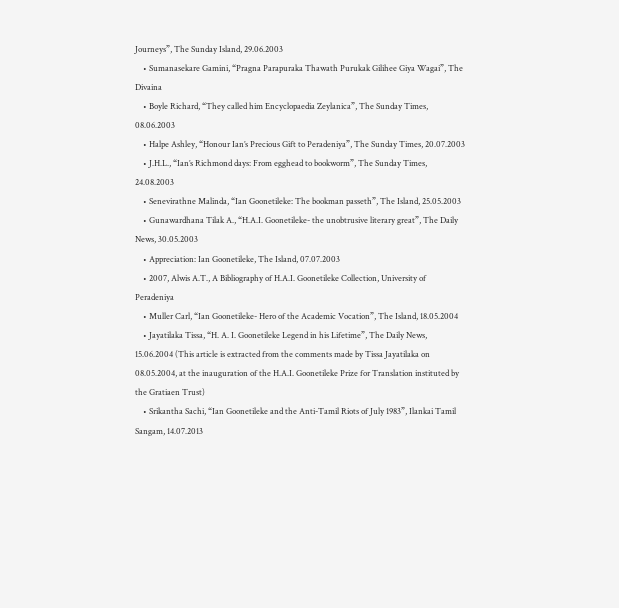Journeys”, The Sunday Island, 29.06.2003
    • Sumanasekare Gamini, “Pragna Parapuraka Thawath Purukak Gilihee Giya Wagai”, The Divaina
    • Boyle Richard, “They called him Encyclopaedia Zeylanica”, The Sunday Times, 08.06.2003
    • Halpe Ashley, “Honour Ian’s Precious Gift to Peradeniya”, The Sunday Times, 20.07.2003
    • J.H.L., “Ian’s Richmond days: From egghead to bookworm”, The Sunday Times, 24.08.2003
    • Senevirathne Malinda, “Ian Goonetileke: The bookman passeth”, The Island, 25.05.2003
    • Gunawardhana Tilak A., “H.A.I. Goonetileke- the unobtrusive literary great”, The Daily News, 30.05.2003
    • Appreciation: Ian Goonetileke, The Island, 07.07.2003
    • 2007, Alwis A.T., A Bibliography of H.A.I. Goonetileke Collection, University of Peradeniya
    • Muller Carl, “Ian Goonetileke- Hero of the Academic Vocation”, The Island, 18.05.2004
    • Jayatilaka Tissa, “H. A. I. Goonetileke Legend in his Lifetime”, The Daily News, 15.06.2004 (This article is extracted from the comments made by Tissa Jayatilaka on 08.05.2004, at the inauguration of the H.A.I. Goonetileke Prize for Translation instituted by the Gratiaen Trust)
    • Srikantha Sachi, “Ian Goonetileke and the Anti-Tamil Riots of July 1983”, Ilankai Tamil Sangam, 14.07.2013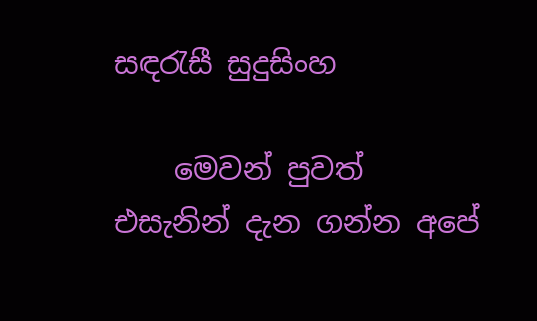සඳරැසී සුදුසිංහ

    මෙවන් පුවත් එසැනින් දැන ගන්න අපේ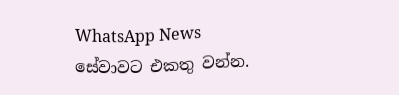WhatsApp News සේවාවට එකතු වන්න.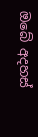ඔබේ අදහස්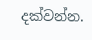දක්වන්න.